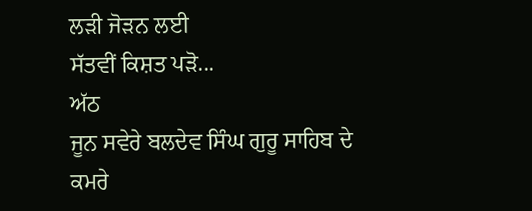ਲੜੀ ਜੋੜਨ ਲਈ
ਸੱਤਵੀਂ ਕਿਸ਼ਤ ਪੜੋ...
ਅੱਠ
ਜੂਨ ਸਵੇਰੇ ਬਲਦੇਵ ਸਿੰਘ ਗੁਰੂ ਸਾਹਿਬ ਦੇ ਕਮਰੇ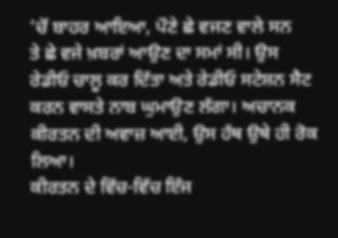’ਚੋਂ ਬਾਹਰ ਆਇਆ, ਪੌਣੇ ਛੇ ਵਜਣ ਵਾਲੇ ਸਨ
ਤੇ ਛੇ ਵਜੇ ਖ਼ਬਰਾਂ ਆਉਣ ਦਾ ਸਮਾਂ ਸੀ। ਉਸ ਰੇਡੀਓ ਚਾਲੂ ਕਰ ਦਿੱਤਾ ਅਤੇ ਰੇਡੀਓ ਸਟੇਸ਼ਨ ਸੈਟ
ਕਰਨ ਵਾਸਤੇ ਨਾਬ ਘੁਮਾਉਣ ਲੱਗਾ। ਅਚਾਨਕ ਕੀਰਤਨ ਦੀ ਅਵਾਜ਼ ਆਈ, ਉਸ ਹੱਥ ਉਥੇ ਹੀ ਰੋਕ ਲਿਆ।
ਕੀਰਤਨ ਦੇ ਵਿੱਚ-ਵਿੱਚ ਇੰਜ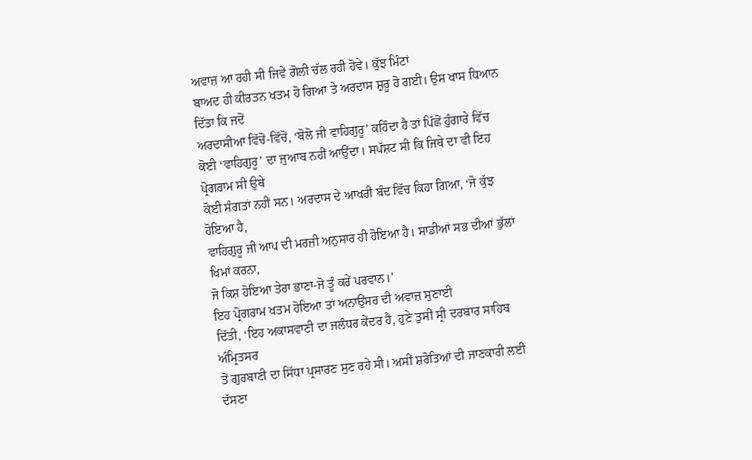ਅਵਾਜ਼ ਆ ਰਹੀ ਸੀ ਜਿਵੇਂ ਗੋਲੀ ਚੱਲ ਰਹੀ ਹੋਵੇ। ਕੁੱਝ ਮਿੰਟਾਂ
ਬਾਅਦ ਹੀ ਕੀਰਤਨ ਖਤਮ ਹੋ ਗਿਆ ਤੇ ਅਰਦਾਸ ਸ਼ੁਰੂ ਹੋ ਗਈ। ਉਸ ਖਾਸ ਧਿਆਨ ਦਿੱਤਾ ਕਿ ਜਦੋਂ
ਅਰਦਾਸੀਆ ਵਿੱਚੋਂ-ਵਿੱਚੋਂ, ‘ਬੋਲੋ ਜੀ ਵਾਹਿਗੁਰੂ’ ਕਹਿੰਦਾ ਹੈ ਤਾਂ ਪਿੱਛੋਂ ਹੁੰਗਾਰੇ ਵਿੱਚ
ਕੋਈ ‘ਵਾਹਿਗੁਰੂ’ ਦਾ ਜੁਆਬ ਨਹੀਂ ਆਉਂਦਾ। ਸਪੱਸ਼ਟ ਸੀ ਕਿ ਜਿਥੇ ਦਾ ਵੀ ਇਹ ਪ੍ਰੋਗਰਾਮ ਸੀ ਉਥੇ
ਕੋਈ ਸੰਗਤਾਂ ਨਹੀਂ ਸਨ। ਅਰਦਾਸ ਦੇ ਆਖਰੀ ਬੰਦ ਵਿੱਚ ਕਿਹਾ ਗਿਆ, ‘ਜੋ ਕੁੱਝ ਹੋਇਆ ਹੈ,
ਵਾਹਿਗੁਰੂ ਜੀ ਆਪ ਦੀ ਮਰਜ਼ੀ ਅਨੁਸਾਰ ਹੀ ਹੋਇਆ ਹੈ। ਸਾਡੀਆਂ ਸਭ ਦੀਆਂ ਭੁੱਲਾਂ ਖਿਮਾਂ ਕਰਨਾ,
ਜੋ ਕਿਸ਼ ਹੋਇਆ ਤੇਰਾ ਭਾਣਾ-ਜੋ ਤੂੰ ਕਰੇਂ ਪਰਵਾਨ।’
ਇਹ ਪ੍ਰੋਗਰਾਮ ਖਤਮ ਹੋਇਆ ਤਾਂ ਅਨਾਉਂਸਰ ਦੀ ਅਵਾਜ਼ ਸੁਣਾਈ
ਦਿੱਤੀ, ‘ਇਹ ਅਕਾਸਵਾਣੀ ਦਾ ਜਲੰਧਰ ਕੇਂਦਰ ਹੈ, ਹੁਣੇ ਤੁਸੀਂ ਸ੍ਰੀ ਦਰਬਾਰ ਸਾਹਿਬ ਅੰਮ੍ਰਿਤਸਰ
ਤੋਂ ਗੁਰਬਾਣੀ ਦਾ ਸਿੱਧਾ ਪ੍ਰਸਾਰਣ ਸੁਣ ਰਹੇ ਸੀ। ਅਸੀਂ ਸ਼ਰੋਤਿਆਂ ਦੀ ਜਾਣਕਾਰੀ ਲਈ ਦੱਸਣਾ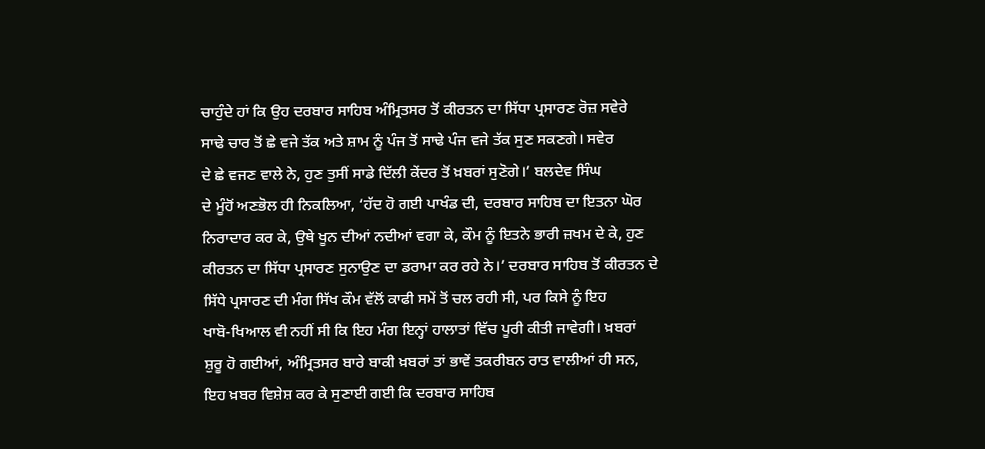ਚਾਹੁੰਦੇ ਹਾਂ ਕਿ ਉਹ ਦਰਬਾਰ ਸਾਹਿਬ ਅੰਮ੍ਰਿਤਸਰ ਤੋਂ ਕੀਰਤਨ ਦਾ ਸਿੱਧਾ ਪ੍ਰਸਾਰਣ ਰੋਜ਼ ਸਵੇਰੇ
ਸਾਢੇ ਚਾਰ ਤੋਂ ਛੇ ਵਜੇ ਤੱਕ ਅਤੇ ਸ਼ਾਮ ਨੂੰ ਪੰਜ ਤੋਂ ਸਾਢੇ ਪੰਜ ਵਜੇ ਤੱਕ ਸੁਣ ਸਕਣਗੇ। ਸਵੇਰ
ਦੇ ਛੇ ਵਜਣ ਵਾਲੇ ਨੇ, ਹੁਣ ਤੁਸੀਂ ਸਾਡੇ ਦਿੱਲੀ ਕੇਂਦਰ ਤੋਂ ਖ਼ਬਰਾਂ ਸੁਣੋਗੇ।’ ਬਲਦੇਵ ਸਿੰਘ
ਦੇ ਮੂੰਹੋਂ ਅਣਭੋਲ ਹੀ ਨਿਕਲਿਆ, ‘ਹੱਦ ਹੋ ਗਈ ਪਾਖੰਡ ਦੀ, ਦਰਬਾਰ ਸਾਹਿਬ ਦਾ ਇਤਨਾ ਘੋਰ
ਨਿਰਾਦਾਰ ਕਰ ਕੇ, ਉਥੇ ਖੂਨ ਦੀਆਂ ਨਦੀਆਂ ਵਗਾ ਕੇ, ਕੌਮ ਨੂੰ ਇਤਨੇ ਭਾਰੀ ਜ਼ਖਮ ਦੇ ਕੇ, ਹੁਣ
ਕੀਰਤਨ ਦਾ ਸਿੱਧਾ ਪ੍ਰਸਾਰਣ ਸੁਨਾਉਣ ਦਾ ਡਰਾਮਾ ਕਰ ਰਹੇ ਨੇ।’ ਦਰਬਾਰ ਸਾਹਿਬ ਤੋਂ ਕੀਰਤਨ ਦੇ
ਸਿੱਧੇ ਪ੍ਰਸਾਰਣ ਦੀ ਮੰਗ ਸਿੱਖ ਕੌਮ ਵੱਲੋਂ ਕਾਫੀ ਸਮੇਂ ਤੋਂ ਚਲ ਰਹੀ ਸੀ, ਪਰ ਕਿਸੇ ਨੂੰ ਇਹ
ਖਾਬੋ-ਖਿਆਲ ਵੀ ਨਹੀਂ ਸੀ ਕਿ ਇਹ ਮੰਗ ਇਨ੍ਹਾਂ ਹਾਲਾਤਾਂ ਵਿੱਚ ਪੂਰੀ ਕੀਤੀ ਜਾਵੇਗੀ। ਖ਼ਬਰਾਂ
ਸ਼ੁਰੂ ਹੋ ਗਈਆਂ, ਅੰਮ੍ਰਿਤਸਰ ਬਾਰੇ ਬਾਕੀ ਖ਼ਬਰਾਂ ਤਾਂ ਭਾਵੇਂ ਤਕਰੀਬਨ ਰਾਤ ਵਾਲੀਆਂ ਹੀ ਸਨ,
ਇਹ ਖ਼ਬਰ ਵਿਸ਼ੇਸ਼ ਕਰ ਕੇ ਸੁਣਾਈ ਗਈ ਕਿ ਦਰਬਾਰ ਸਾਹਿਬ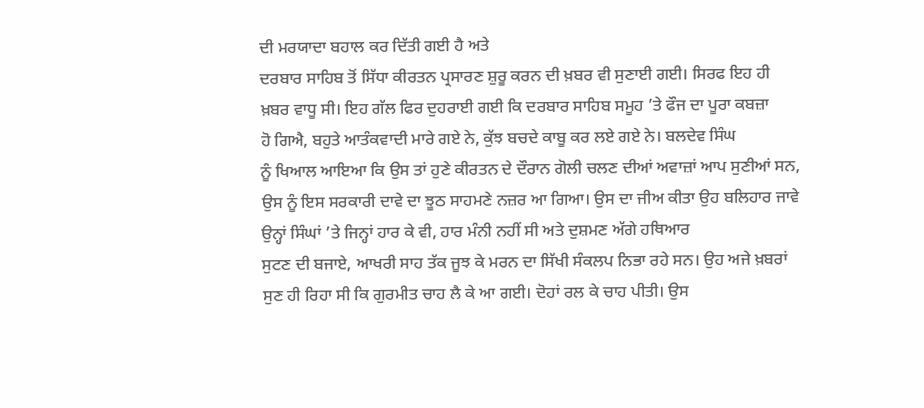ਦੀ ਮਰਯਾਦਾ ਬਹਾਲ ਕਰ ਦਿੱਤੀ ਗਈ ਹੈ ਅਤੇ
ਦਰਬਾਰ ਸਾਹਿਬ ਤੋਂ ਸਿੱਧਾ ਕੀਰਤਨ ਪ੍ਰਸਾਰਣ ਸ਼ੁਰੂ ਕਰਨ ਦੀ ਖ਼ਬਰ ਵੀ ਸੁਣਾਈ ਗਈ। ਸਿਰਫ ਇਹ ਹੀ
ਖ਼ਬਰ ਵਾਧੂ ਸੀ। ਇਹ ਗੱਲ ਫਿਰ ਦੁਹਰਾਈ ਗਈ ਕਿ ਦਰਬਾਰ ਸਾਹਿਬ ਸਮੂਹ ’ਤੇ ਫੌਜ ਦਾ ਪੂਰਾ ਕਬਜ਼ਾ
ਹੋ ਗਿਐ, ਬਹੁਤੇ ਆਤੰਕਵਾਦੀ ਮਾਰੇ ਗਏ ਨੇ, ਕੁੱਝ ਬਚਦੇ ਕਾਬੂ ਕਰ ਲਏ ਗਏ ਨੇ। ਬਲਦੇਵ ਸਿੰਘ
ਨੂੰ ਖਿਆਲ ਆਇਆ ਕਿ ਉਸ ਤਾਂ ਹੁਣੇ ਕੀਰਤਨ ਦੇ ਦੌਰਾਨ ਗੋਲੀ ਚਲਣ ਦੀਆਂ ਅਵਾਜ਼ਾਂ ਆਪ ਸੁਣੀਆਂ ਸਨ,
ਉਸ ਨੂੰ ਇਸ ਸਰਕਾਰੀ ਦਾਵੇ ਦਾ ਝੂਠ ਸਾਹਮਣੇ ਨਜ਼ਰ ਆ ਗਿਆ। ਉਸ ਦਾ ਜੀਅ ਕੀਤਾ ਉਹ ਬਲਿਹਾਰ ਜਾਵੇ
ਉਨ੍ਹਾਂ ਸਿੰਘਾਂ ’ਤੇ ਜਿਨ੍ਹਾਂ ਹਾਰ ਕੇ ਵੀ, ਹਾਰ ਮੰਨੀ ਨਹੀਂ ਸੀ ਅਤੇ ਦੁਸ਼ਮਣ ਅੱਗੇ ਹਥਿਆਰ
ਸੁਟਣ ਦੀ ਬਜਾਏ, ਆਖਰੀ ਸਾਹ ਤੱਕ ਜੂਝ ਕੇ ਮਰਨ ਦਾ ਸਿੱਖੀ ਸੰਕਲਪ ਨਿਭਾ ਰਹੇ ਸਨ। ਉਹ ਅਜੇ ਖ਼ਬਰਾਂ
ਸੁਣ ਹੀ ਰਿਹਾ ਸੀ ਕਿ ਗੁਰਮੀਤ ਚਾਹ ਲੈ ਕੇ ਆ ਗਈ। ਦੋਹਾਂ ਰਲ ਕੇ ਚਾਹ ਪੀਤੀ। ਉਸ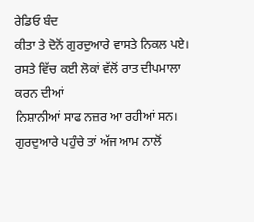ਰੇਡਿਓ ਬੰਦ
ਕੀਤਾ ਤੇ ਦੋਨੋਂ ਗੁਰਦੁਆਰੇ ਵਾਸਤੇ ਨਿਕਲ ਪਏ।
ਰਸਤੇ ਵਿੱਚ ਕਈ ਲੋਕਾਂ ਵੱਲੋਂ ਰਾਤ ਦੀਪਮਾਲਾ ਕਰਨ ਦੀਆਂ
ਨਿਸ਼ਾਨੀਆਂ ਸਾਫ ਨਜ਼ਰ ਆ ਰਹੀਆਂ ਸਨ। ਗੁਰਦੁਆਰੇ ਪਹੁੰਚੇ ਤਾਂ ਅੱਜ ਆਮ ਨਾਲੋਂ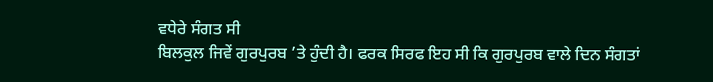ਵਧੇਰੇ ਸੰਗਤ ਸੀ
ਬਿਲਕੁਲ ਜਿਵੇਂ ਗੁਰਪੁਰਬ ’ਤੇ ਹੁੰਦੀ ਹੈ। ਫਰਕ ਸਿਰਫ ਇਹ ਸੀ ਕਿ ਗੁਰਪੁਰਬ ਵਾਲੇ ਦਿਨ ਸੰਗਤਾਂ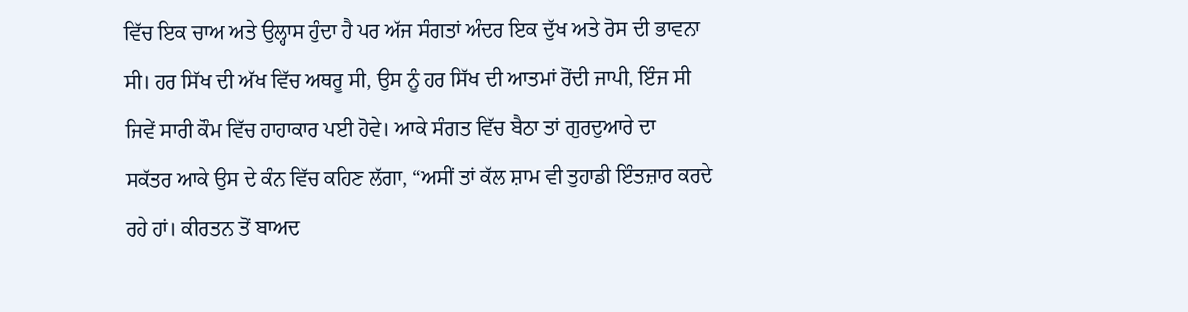ਵਿੱਚ ਇਕ ਚਾਅ ਅਤੇ ਉਲ੍ਹਾਸ ਹੁੰਦਾ ਹੈ ਪਰ ਅੱਜ ਸੰਗਤਾਂ ਅੰਦਰ ਇਕ ਦੁੱਖ ਅਤੇ ਰੋਸ ਦੀ ਭਾਵਨਾ
ਸੀ। ਹਰ ਸਿੱਖ ਦੀ ਅੱਖ ਵਿੱਚ ਅਥਰੂ ਸੀ, ਉਸ ਨੂੰ ਹਰ ਸਿੱਖ ਦੀ ਆਤਮਾਂ ਰੋਂਦੀ ਜਾਪੀ, ਇੰਜ ਸੀ
ਜਿਵੇਂ ਸਾਰੀ ਕੌਮ ਵਿੱਚ ਹਾਹਾਕਾਰ ਪਈ ਹੋਵੇ। ਆਕੇ ਸੰਗਤ ਵਿੱਚ ਬੈਠਾ ਤਾਂ ਗੁਰਦੁਆਰੇ ਦਾ
ਸਕੱਤਰ ਆਕੇ ਉਸ ਦੇ ਕੰਨ ਵਿੱਚ ਕਹਿਣ ਲੱਗਾ, “ਅਸੀਂ ਤਾਂ ਕੱਲ ਸ਼ਾਮ ਵੀ ਤੁਹਾਡੀ ਇੰਤਜ਼ਾਰ ਕਰਦੇ
ਰਹੇ ਹਾਂ। ਕੀਰਤਨ ਤੋਂ ਬਾਅਦ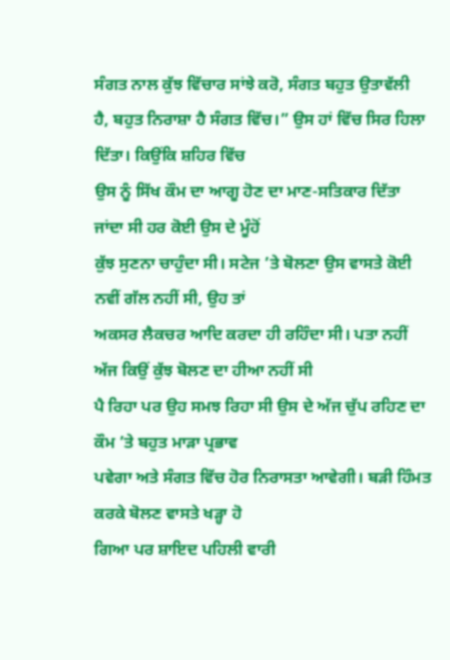ਸੰਗਤ ਨਾਲ ਕੁੱਝ ਵਿੱਚਾਰ ਸਾਂਝੇ ਕਰੋ, ਸੰਗਤ ਬਹੁਤ ਉਤਾਵੱਲੀ
ਹੈ, ਬਹੁਤ ਨਿਰਾਸ਼ਾ ਹੈ ਸੰਗਤ ਵਿੱਚ।” ਉਸ ਹਾਂ ਵਿੱਚ ਸਿਰ ਹਿਲਾ ਦਿੱਤਾ। ਕਿਉਂਕਿ ਸ਼ਹਿਰ ਵਿੱਚ
ਉਸ ਨੂੰ ਸਿੱਖ ਕੌਮ ਦਾ ਆਗੂ ਹੋਣ ਦਾ ਮਾਣ-ਸਤਿਕਾਰ ਦਿੱਤਾ ਜਾਂਦਾ ਸੀ ਹਰ ਕੋਈ ਉਸ ਦੇ ਮੂੰਹੋਂ
ਕੁੱਝ ਸੁਣਨਾ ਚਾਹੁੰਦਾ ਸੀ। ਸਟੇਜ ’ਤੇ ਬੋਲਣਾ ਉਸ ਵਾਸਤੇ ਕੋਈ ਨਵੀਂ ਗੱਲ ਨਹੀਂ ਸੀ, ਉਹ ਤਾਂ
ਅਕਸਰ ਲੈਕਚਰ ਆਦਿ ਕਰਦਾ ਹੀ ਰਹਿੰਦਾ ਸੀ। ਪਤਾ ਨਹੀਂ ਅੱਜ ਕਿਉਂ ਕੁੱਝ ਬੋਲਣ ਦਾ ਹੀਆ ਨਹੀਂ ਸੀ
ਪੈ ਰਿਹਾ ਪਰ ਉਹ ਸਮਝ ਰਿਹਾ ਸੀ ਉਸ ਦੇ ਅੱਜ ਚੁੱਪ ਰਹਿਣ ਦਾ ਕੌਮ ’ਤੇ ਬਹੁਤ ਮਾੜਾ ਪ੍ਰਭਾਵ
ਪਵੇਗਾ ਅਤੇ ਸੰਗਤ ਵਿੱਚ ਹੋਰ ਨਿਰਾਸਤਾ ਆਵੇਗੀ। ਬੜੀ ਹਿੰਮਤ ਕਰਕੇ ਬੋਲਣ ਵਾਸਤੇ ਖੜ੍ਹਾ ਹੋ
ਗਿਆ ਪਰ ਸ਼ਾਇਦ ਪਹਿਲੀ ਵਾਰੀ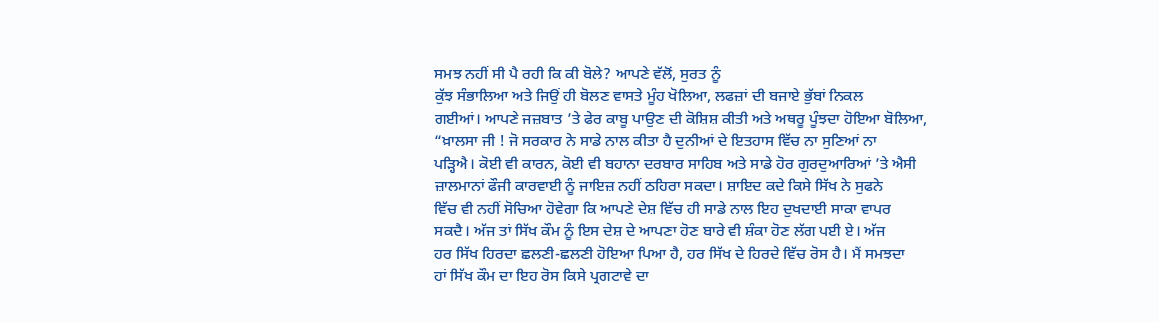ਸਮਝ ਨਹੀਂ ਸੀ ਪੈ ਰਹੀ ਕਿ ਕੀ ਬੋਲੇ? ਆਪਣੇ ਵੱਲੋਂ, ਸੁਰਤ ਨੂੰ
ਕੁੱਝ ਸੰਭਾਲਿਆ ਅਤੇ ਜਿਉਂ ਹੀ ਬੋਲਣ ਵਾਸਤੇ ਮੂੰਹ ਖੋਲਿਆ, ਲਫਜ਼ਾਂ ਦੀ ਬਜਾਏ ਭੁੱਬਾਂ ਨਿਕਲ
ਗਈਆਂ। ਆਪਣੇ ਜਜ਼ਬਾਤ ’ਤੇ ਫੇਰ ਕਾਬੂ ਪਾਉਣ ਦੀ ਕੋਸ਼ਿਸ਼ ਕੀਤੀ ਅਤੇ ਅਥਰੂ ਪੂੰਝਦਾ ਹੋਇਆ ਬੋਲਿਆ,
“ਖ਼ਾਲਸਾ ਜੀ ! ਜੋ ਸਰਕਾਰ ਨੇ ਸਾਡੇ ਨਾਲ ਕੀਤਾ ਹੈ ਦੁਨੀਆਂ ਦੇ ਇਤਹਾਸ ਵਿੱਚ ਨਾ ਸੁਣਿਆਂ ਨਾ
ਪੜ੍ਹਿਐ। ਕੋਈ ਵੀ ਕਾਰਨ, ਕੋਈ ਵੀ ਬਹਾਨਾ ਦਰਬਾਰ ਸਾਹਿਬ ਅਤੇ ਸਾਡੇ ਹੋਰ ਗੁਰਦੁਆਰਿਆਂ ’ਤੇ ਐਸੀ
ਜ਼ਾਲਮਾਨਾਂ ਫੌਜੀ ਕਾਰਵਾਈ ਨੂੰ ਜਾਇਜ਼ ਨਹੀਂ ਠਹਿਰਾ ਸਕਦਾ। ਸ਼ਾਇਦ ਕਦੇ ਕਿਸੇ ਸਿੱਖ ਨੇ ਸੁਫਨੇ
ਵਿੱਚ ਵੀ ਨਹੀਂ ਸੋਚਿਆ ਹੋਵੇਗਾ ਕਿ ਆਪਣੇ ਦੇਸ਼ ਵਿੱਚ ਹੀ ਸਾਡੇ ਨਾਲ ਇਹ ਦੁਖਦਾਈ ਸਾਕਾ ਵਾਪਰ
ਸਕਦੈ। ਅੱਜ ਤਾਂ ਸਿੱਖ ਕੌਮ ਨੂੰ ਇਸ ਦੇਸ਼ ਦੇ ਆਪਣਾ ਹੋਣ ਬਾਰੇ ਵੀ ਸ਼ੰਕਾ ਹੋਣ ਲੱਗ ਪਈ ਏ। ਅੱਜ
ਹਰ ਸਿੱਖ ਹਿਰਦਾ ਛਲਣੀ-ਛਲਣੀ ਹੋਇਆ ਪਿਆ ਹੈ, ਹਰ ਸਿੱਖ ਦੇ ਹਿਰਦੇ ਵਿੱਚ ਰੋਸ ਹੈ। ਮੈਂ ਸਮਝਦਾ
ਹਾਂ ਸਿੱਖ ਕੌਮ ਦਾ ਇਹ ਰੋਸ ਕਿਸੇ ਪ੍ਰਗਟਾਵੇ ਦਾ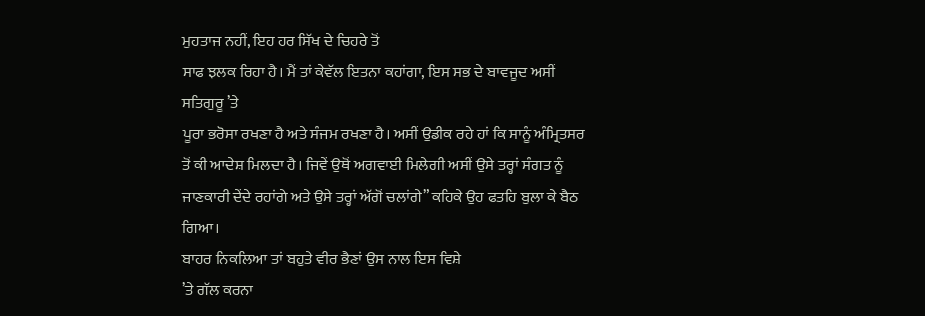ਮੁਹਤਾਜ ਨਹੀਂ, ਇਹ ਹਰ ਸਿੱਖ ਦੇ ਚਿਹਰੇ ਤੋਂ
ਸਾਫ ਝਲਕ ਰਿਹਾ ਹੈ। ਮੈਂ ਤਾਂ ਕੇਵੱਲ ਇਤਨਾ ਕਹਾਂਗਾ, ਇਸ ਸਭ ਦੇ ਬਾਵਜੂਦ ਅਸੀਂ ਸਤਿਗੁਰੂ ’ਤੇ
ਪੂਰਾ ਭਰੋਸਾ ਰਖਣਾ ਹੈ ਅਤੇ ਸੰਜਮ ਰਖਣਾ ਹੈ। ਅਸੀਂ ਉਡੀਕ ਰਹੇ ਹਾਂ ਕਿ ਸਾਨੂੰ ਅੰਮ੍ਰਿਤਸਰ
ਤੋਂ ਕੀ ਆਦੇਸ਼ ਮਿਲਦਾ ਹੈ। ਜਿਵੇਂ ਉਥੋਂ ਅਗਵਾਈ ਮਿਲੇਗੀ ਅਸੀਂ ਉਸੇ ਤਰ੍ਹਾਂ ਸੰਗਤ ਨੂੰ
ਜਾਣਕਾਰੀ ਦੇਂਦੇ ਰਹਾਂਗੇ ਅਤੇ ਉਸੇ ਤਰ੍ਹਾਂ ਅੱਗੋਂ ਚਲਾਂਗੇ” ਕਹਿਕੇ ਉਹ ਫਤਹਿ ਬੁਲਾ ਕੇ ਬੈਠ
ਗਿਆ।
ਬਾਹਰ ਨਿਕਲਿਆ ਤਾਂ ਬਹੁਤੇ ਵੀਰ ਭੈਣਾਂ ਉਸ ਨਾਲ ਇਸ ਵਿਸ਼ੇ
’ਤੇ ਗੱਲ ਕਰਨਾ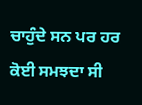ਚਾਹੁੰਦੇ ਸਨ ਪਰ ਹਰ ਕੋਈ ਸਮਝਦਾ ਸੀ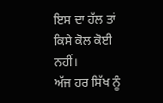ਇਸ ਦਾ ਹੱਲ ਤਾਂ ਕਿਸੇ ਕੋਲ ਕੋਈ ਨਹੀਂ।
ਅੱਜ ਹਰ ਸਿੱਖ ਨੂੰ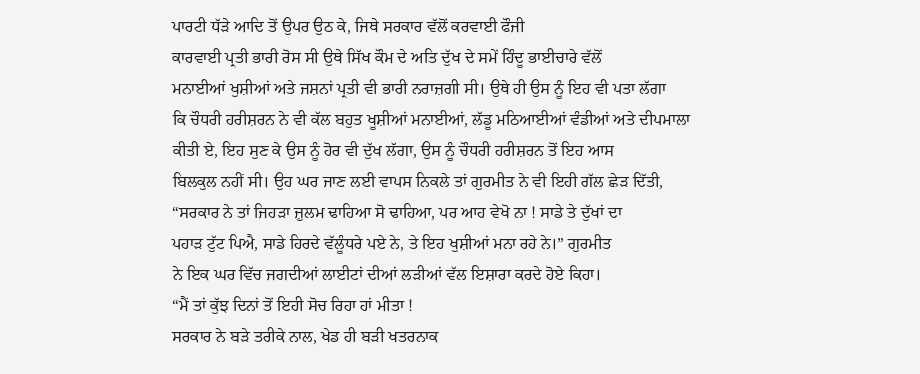ਪਾਰਟੀ ਧੱੜੇ ਆਦਿ ਤੋਂ ਉਪਰ ਉਠ ਕੇ, ਜਿਥੇ ਸਰਕਾਰ ਵੱਲੋਂ ਕਰਵਾਈ ਫੌਜੀ
ਕਾਰਵਾਈ ਪ੍ਰਤੀ ਭਾਰੀ ਰੋਸ ਸੀ ਉਥੇ ਸਿੱਖ ਕੌਮ ਦੇ ਅਤਿ ਦੁੱਖ ਦੇ ਸਮੇਂ ਹਿੰਦੂ ਭਾਈਚਾਰੇ ਵੱਲੋਂ
ਮਨਾਈਆਂ ਖੁਸ਼ੀਆਂ ਅਤੇ ਜਸ਼ਨਾਂ ਪ੍ਰਤੀ ਵੀ ਭਾਰੀ ਨਰਾਜ਼ਗੀ ਸੀ। ਉਥੇ ਹੀ ਉਸ ਨੂੰ ਇਹ ਵੀ ਪਤਾ ਲੱਗਾ
ਕਿ ਚੌਧਰੀ ਹਰੀਸ਼ਰਨ ਨੇ ਵੀ ਕੱਲ ਬਹੁਤ ਖੂਸ਼ੀਆਂ ਮਨਾਈਆਂ, ਲੱਡੂ ਮਠਿਆਈਆਂ ਵੰਡੀਆਂ ਅਤੇ ਦੀਪਮਾਲਾ
ਕੀਤੀ ਏ, ਇਹ ਸੁਣ ਕੇ ਉਸ ਨੂੰ ਹੋਰ ਵੀ ਦੁੱਖ ਲੱਗਾ, ਉਸ ਨੂੰ ਚੌਧਰੀ ਹਰੀਸ਼ਰਨ ਤੋਂ ਇਹ ਆਸ
ਬਿਲਕੁਲ ਨਹੀਂ ਸੀ। ਉਹ ਘਰ ਜਾਣ ਲਈ ਵਾਪਸ ਨਿਕਲੇ ਤਾਂ ਗੁਰਮੀਤ ਨੇ ਵੀ ਇਹੀ ਗੱਲ ਛੇੜ ਦਿੱਤੀ,
“ਸਰਕਾਰ ਨੇ ਤਾਂ ਜਿਹੜਾ ਜ਼ੁਲਮ ਢਾਹਿਆ ਸੋ ਢਾਹਿਆ, ਪਰ ਆਹ ਵੇਖੋ ਨਾ ! ਸਾਡੇ ਤੇ ਦੁੱਖਾਂ ਦਾ
ਪਹਾੜ ਟੁੱਟ ਪਿਐ, ਸਾਡੇ ਹਿਰਦੇ ਵੱਲੂੰਧਰੇ ਪਏ ਨੇ, ਤੇ ਇਹ ਖੁਸ਼ੀਆਂ ਮਨਾ ਰਹੇ ਨੇ।” ਗੁਰਮੀਤ
ਨੇ ਇਕ ਘਰ ਵਿੱਚ ਜਗਦੀਆਂ ਲਾਈਟਾਂ ਦੀਆਂ ਲੜੀਆਂ ਵੱਲ ਇਸ਼ਾਰਾ ਕਰਦੇ ਹੋਏ ਕਿਹਾ।
“ਮੈਂ ਤਾਂ ਕੁੱਝ ਦਿਨਾਂ ਤੋਂ ਇਹੀ ਸੋਚ ਰਿਹਾ ਹਾਂ ਮੀਤਾ !
ਸਰਕਾਰ ਨੇ ਬੜੇ ਤਰੀਕੇ ਨਾਲ, ਖੇਡ ਹੀ ਬੜੀ ਖਤਰਨਾਕ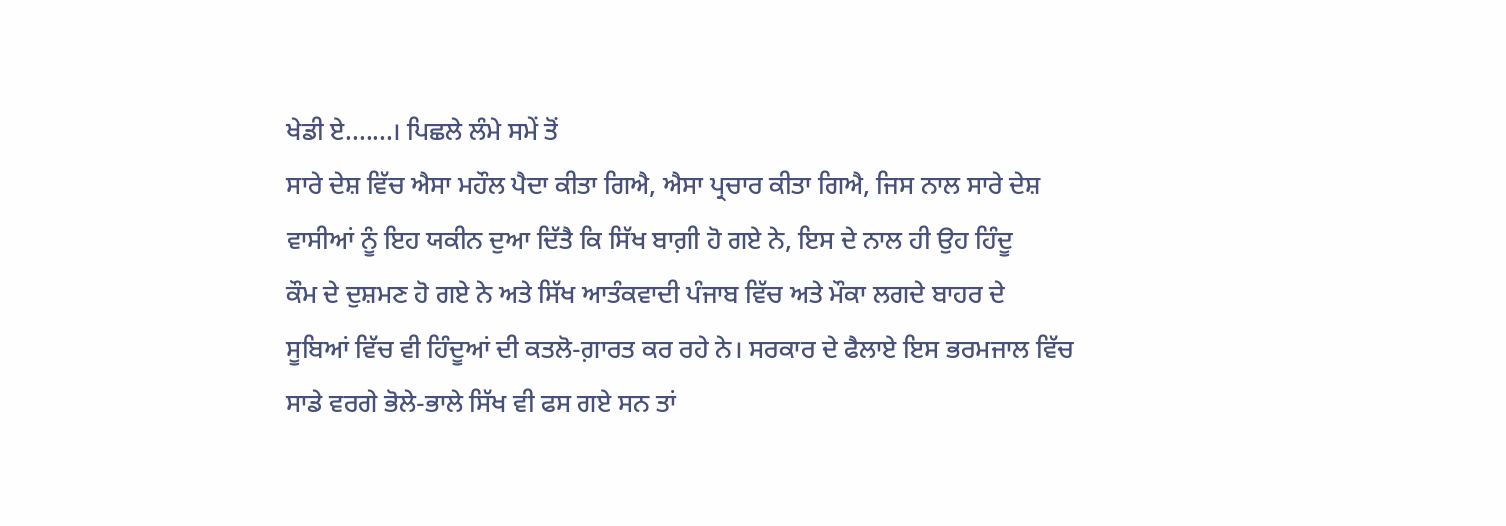ਖੇਡੀ ਏ.......। ਪਿਛਲੇ ਲੰਮੇ ਸਮੇਂ ਤੋਂ
ਸਾਰੇ ਦੇਸ਼ ਵਿੱਚ ਐਸਾ ਮਹੌਲ ਪੈਦਾ ਕੀਤਾ ਗਿਐ, ਐਸਾ ਪ੍ਰਚਾਰ ਕੀਤਾ ਗਿਐ, ਜਿਸ ਨਾਲ ਸਾਰੇ ਦੇਸ਼
ਵਾਸੀਆਂ ਨੂੰ ਇਹ ਯਕੀਨ ਦੁਆ ਦਿੱਤੈ ਕਿ ਸਿੱਖ ਬਾਗ਼ੀ ਹੋ ਗਏ ਨੇ, ਇਸ ਦੇ ਨਾਲ ਹੀ ਉਹ ਹਿੰਦੂ
ਕੌਮ ਦੇ ਦੁਸ਼ਮਣ ਹੋ ਗਏ ਨੇ ਅਤੇ ਸਿੱਖ ਆਤੰਕਵਾਦੀ ਪੰਜਾਬ ਵਿੱਚ ਅਤੇ ਮੌਕਾ ਲਗਦੇ ਬਾਹਰ ਦੇ
ਸੂਬਿਆਂ ਵਿੱਚ ਵੀ ਹਿੰਦੂਆਂ ਦੀ ਕਤਲੋ-ਗ਼ਾਰਤ ਕਰ ਰਹੇ ਨੇ। ਸਰਕਾਰ ਦੇ ਫੈਲਾਏ ਇਸ ਭਰਮਜਾਲ ਵਿੱਚ
ਸਾਡੇ ਵਰਗੇ ਭੋਲੇ-ਭਾਲੇ ਸਿੱਖ ਵੀ ਫਸ ਗਏ ਸਨ ਤਾਂ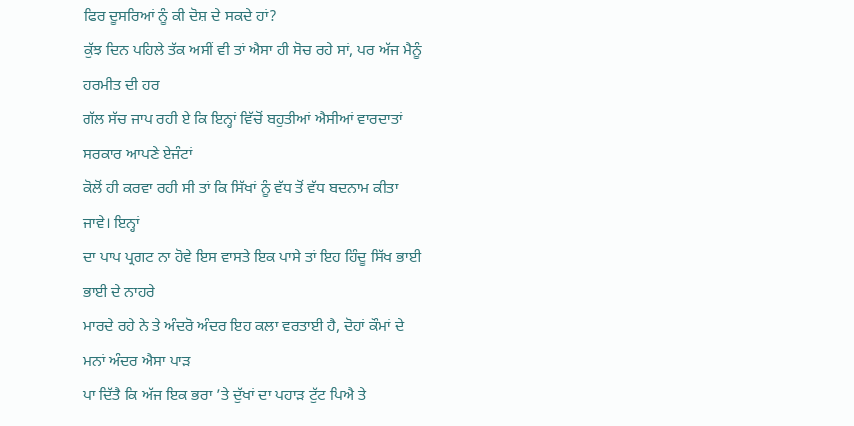ਫਿਰ ਦੂਸਰਿਆਂ ਨੂੰ ਕੀ ਦੋਸ਼ ਦੇ ਸਕਦੇ ਹਾਂ?
ਕੁੱਝ ਦਿਨ ਪਹਿਲੇ ਤੱਕ ਅਸੀਂ ਵੀ ਤਾਂ ਐਸਾ ਹੀ ਸੋਚ ਰਹੇ ਸਾਂ, ਪਰ ਅੱਜ ਮੈਨੂੰ ਹਰਮੀਤ ਦੀ ਹਰ
ਗੱਲ ਸੱਚ ਜਾਪ ਰਹੀ ਏ ਕਿ ਇਨ੍ਹਾਂ ਵਿੱਚੋਂ ਬਹੁਤੀਆਂ ਐਸੀਆਂ ਵਾਰਦਾਤਾਂ ਸਰਕਾਰ ਆਪਣੇ ਏਜੰਟਾਂ
ਕੋਲੋਂ ਹੀ ਕਰਵਾ ਰਹੀ ਸੀ ਤਾਂ ਕਿ ਸਿੱਖਾਂ ਨੂੰ ਵੱਧ ਤੋਂ ਵੱਧ ਬਦਨਾਮ ਕੀਤਾ ਜਾਵੇ। ਇਨ੍ਹਾਂ
ਦਾ ਪਾਪ ਪ੍ਰਗਟ ਨਾ ਹੋਵੇ ਇਸ ਵਾਸਤੇ ਇਕ ਪਾਸੇ ਤਾਂ ਇਹ ਹਿੰਦੂ ਸਿੱਖ ਭਾਈ ਭਾਈ ਦੇ ਨਾਹਰੇ
ਮਾਰਦੇ ਰਹੇ ਨੇ ਤੇ ਅੰਦਰੋ ਅੰਦਰ ਇਹ ਕਲਾ ਵਰਤਾਈ ਹੈ, ਦੋਹਾਂ ਕੌਮਾਂ ਦੇ ਮਨਾਂ ਅੰਦਰ ਐਸਾ ਪਾੜ
ਪਾ ਦਿੱਤੈ ਕਿ ਅੱਜ ਇਕ ਭਰਾ ’ਤੇ ਦੁੱਖਾਂ ਦਾ ਪਹਾੜ ਟੁੱਟ ਪਿਐ ਤੇ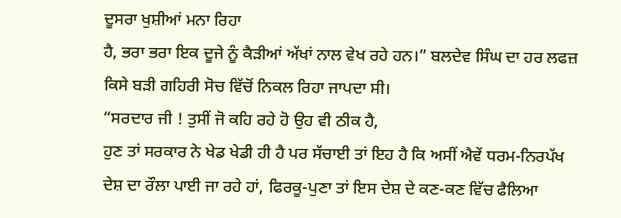ਦੂਸਰਾ ਖੁਸ਼ੀਆਂ ਮਨਾ ਰਿਹਾ
ਹੈ, ਭਰਾ ਭਰਾ ਇਕ ਦੂਜੇ ਨੂੰ ਕੈੜੀਆਂ ਅੱਖਾਂ ਨਾਲ ਵੇਖ ਰਹੇ ਹਨ।” ਬਲਦੇਵ ਸਿੰਘ ਦਾ ਹਰ ਲਫਜ਼
ਕਿਸੇ ਬੜੀ ਗਹਿਰੀ ਸੋਚ ਵਿੱਚੋਂ ਨਿਕਲ ਰਿਹਾ ਜਾਪਦਾ ਸੀ।
“ਸਰਦਾਰ ਜੀ ! ਤੁਸੀਂ ਜੋ ਕਹਿ ਰਹੇ ਹੋ ਉਹ ਵੀ ਠੀਕ ਹੈ,
ਹੁਣ ਤਾਂ ਸਰਕਾਰ ਨੇ ਖੇਡ ਖੇਡੀ ਹੀ ਹੈ ਪਰ ਸੱਚਾਈ ਤਾਂ ਇਹ ਹੈ ਕਿ ਅਸੀਂ ਐਵੇਂ ਧਰਮ-ਨਿਰਪੱਖ
ਦੇਸ਼ ਦਾ ਰੌਲਾ ਪਾਈ ਜਾ ਰਹੇ ਹਾਂ, ਫਿਰਕੂ-ਪੁਣਾ ਤਾਂ ਇਸ ਦੇਸ਼ ਦੇ ਕਣ-ਕਣ ਵਿੱਚ ਫੈਲਿਆ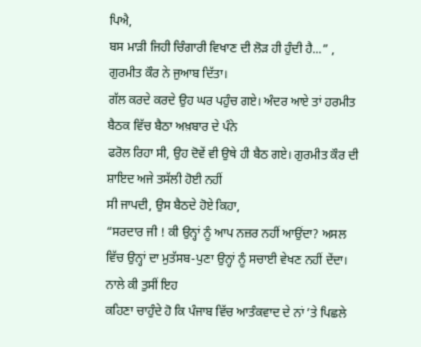ਪਿਐ,
ਬਸ ਮਾੜੀ ਜਿਹੀ ਚਿੰਗਾਰੀ ਵਿਖਾਣ ਦੀ ਲੋੜ ਹੀ ਹੁੰਦੀ ਹੈ...” , ਗੁਰਮੀਤ ਕੌਰ ਨੇ ਜੁਆਬ ਦਿੱਤਾ।
ਗੱਲ ਕਰਦੇ ਕਰਦੇ ਉਹ ਘਰ ਪਹੁੰਚ ਗਏ। ਅੰਦਰ ਆਏ ਤਾਂ ਹਰਮੀਤ ਬੈਠਕ ਵਿੱਚ ਬੈਠਾ ਅਖ਼ਬਾਰ ਦੇ ਪੰਨੇ
ਫਰੋਲ ਰਿਹਾ ਸੀ, ਉਹ ਦੋਵੇਂ ਵੀ ਉਥੇ ਹੀ ਬੈਠ ਗਏ। ਗੁਰਮੀਤ ਕੌਰ ਦੀ ਸ਼ਾਇਦ ਅਜੇ ਤਸੱਲੀ ਹੋਈ ਨਹੀਂ
ਸੀ ਜਾਪਦੀ, ਉਸ ਬੈਠਦੇ ਹੋਏ ਕਿਹਾ,
“ਸਰਦਾਰ ਜੀ ! ਕੀ ਉਨ੍ਹਾਂ ਨੂੰ ਆਪ ਨਜ਼ਰ ਨਹੀਂ ਆਉਂਦਾ? ਅਸਲ
ਵਿੱਚ ਉਨ੍ਹਾਂ ਦਾ ਮੁਤੱਸਬ-ਪੁਣਾ ਉਨ੍ਹਾਂ ਨੂੰ ਸਚਾਈ ਵੇਖਣ ਨਹੀਂ ਦੇਂਦਾ। ਨਾਲੇ ਕੀ ਤੁਸੀਂ ਇਹ
ਕਹਿਣਾ ਚਾਹੁੰਦੇ ਹੋ ਕਿ ਪੰਜਾਬ ਵਿੱਚ ਆਤੰਕਵਾਦ ਦੇ ਨਾਂ ’ਤੇ ਪਿਛਲੇ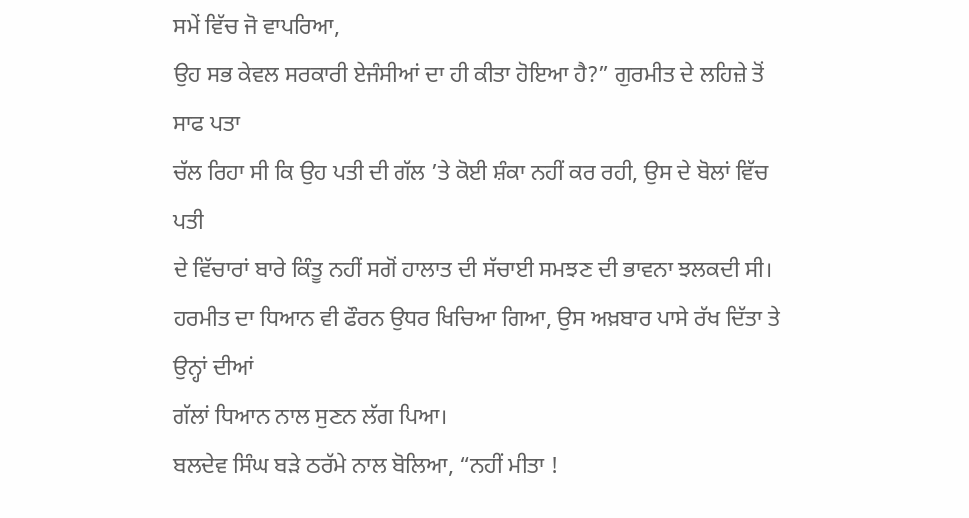ਸਮੇਂ ਵਿੱਚ ਜੋ ਵਾਪਰਿਆ,
ਉਹ ਸਭ ਕੇਵਲ ਸਰਕਾਰੀ ਏਜੰਸੀਆਂ ਦਾ ਹੀ ਕੀਤਾ ਹੋਇਆ ਹੈ?” ਗੁਰਮੀਤ ਦੇ ਲਹਿਜ਼ੇ ਤੋਂ ਸਾਫ ਪਤਾ
ਚੱਲ ਰਿਹਾ ਸੀ ਕਿ ਉਹ ਪਤੀ ਦੀ ਗੱਲ ’ਤੇ ਕੋਈ ਸ਼ੰਕਾ ਨਹੀਂ ਕਰ ਰਹੀ, ਉਸ ਦੇ ਬੋਲਾਂ ਵਿੱਚ ਪਤੀ
ਦੇ ਵਿੱਚਾਰਾਂ ਬਾਰੇ ਕਿੰਤੂ ਨਹੀਂ ਸਗੋਂ ਹਾਲਾਤ ਦੀ ਸੱਚਾਈ ਸਮਝਣ ਦੀ ਭਾਵਨਾ ਝਲਕਦੀ ਸੀ।
ਹਰਮੀਤ ਦਾ ਧਿਆਨ ਵੀ ਫੌਰਨ ਉਧਰ ਖਿਚਿਆ ਗਿਆ, ਉਸ ਅਖ਼ਬਾਰ ਪਾਸੇ ਰੱਖ ਦਿੱਤਾ ਤੇ ਉਨ੍ਹਾਂ ਦੀਆਂ
ਗੱਲਾਂ ਧਿਆਨ ਨਾਲ ਸੁਣਨ ਲੱਗ ਪਿਆ।
ਬਲਦੇਵ ਸਿੰਘ ਬੜੇ ਠਰੱਮੇ ਨਾਲ ਬੋਲਿਆ, “ਨਹੀਂ ਮੀਤਾ !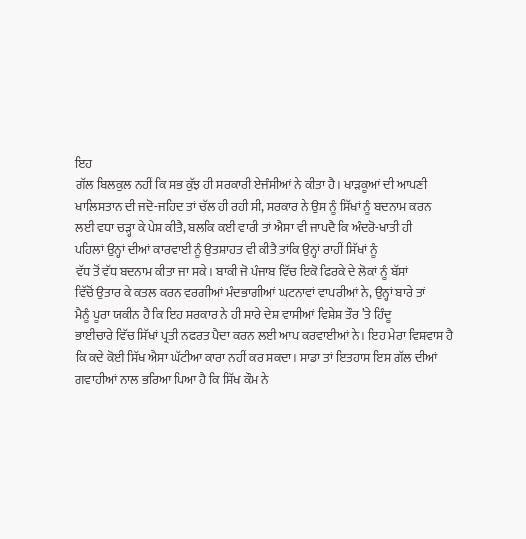ਇਹ
ਗੱਲ ਬਿਲਕੁਲ ਨਹੀਂ ਕਿ ਸਭ ਕੁੱਝ ਹੀ ਸਰਕਾਰੀ ਏਜੰਸੀਆਂ ਨੇ ਕੀਤਾ ਹੈ। ਖਾੜਕੂਆਂ ਦੀ ਆਪਣੀ
ਖਾਲਿਸਤਾਨ ਦੀ ਜਦੋ-ਜਹਿਦ ਤਾਂ ਚੱਲ ਹੀ ਰਹੀ ਸੀ, ਸਰਕਾਰ ਨੇ ਉਸ ਨੂੰ ਸਿੱਖਾਂ ਨੂੰ ਬਦਨਾਮ ਕਰਨ
ਲਈ ਵਧਾ ਚੜ੍ਹਾ ਕੇ ਪੇਸ਼ ਕੀਤੈ, ਬਲਕਿ ਕਈ ਵਾਰੀ ਤਾਂ ਐਸਾ ਵੀ ਜਾਪਦੈ ਕਿ ਅੰਦਰੋ-ਖਾਤੀ ਹੀ
ਪਹਿਲਾਂ ਉਨ੍ਹਾਂ ਦੀਆਂ ਕਾਰਵਾਈ ਨੂੰ ਉਤਸ਼ਾਹਤ ਵੀ ਕੀਤੈ ਤਾਂਕਿ ਉਨ੍ਹਾਂ ਰਾਹੀਂ ਸਿੱਖਾਂ ਨੂੰ
ਵੱਧ ਤੋਂ ਵੱਧ ਬਦਨਾਮ ਕੀਤਾ ਜਾ ਸਕੇ। ਬਾਕੀ ਜੋ ਪੰਜਾਬ ਵਿੱਚ ਇਕੋ ਫਿਰਕੇ ਦੇ ਲੋਕਾਂ ਨੂੰ ਬੱਸਾਂ
ਵਿੱਚੋਂ ਉਤਾਰ ਕੇ ਕਤਲ ਕਰਨ ਵਰਗੀਆਂ ਮੰਦਭਾਗੀਆਂ ਘਟਨਾਵਾਂ ਵਾਪਰੀਆਂ ਨੇ, ਉਨ੍ਹਾਂ ਬਾਰੇ ਤਾਂ
ਮੈਨੂੰ ਪੂਰਾ ਯਕੀਨ ਹੈ ਕਿ ਇਹ ਸਰਕਾਰ ਨੇ ਹੀ ਸਾਰੇ ਦੇਸ਼ ਵਾਸੀਆਂ ਵਿਸ਼ੇਸ਼ ਤੌਰ ’ਤੇ ਹਿੰਦੂ
ਭਾਈਚਾਰੇ ਵਿੱਚ ਸਿੱਖਾਂ ਪ੍ਰਤੀ ਨਫਰਤ ਪੈਦਾ ਕਰਨ ਲਈ ਆਪ ਕਰਵਾਈਆਂ ਨੇ। ਇਹ ਮੇਰਾ ਵਿਸ਼ਵਾਸ ਹੈ
ਕਿ ਕਦੇ ਕੋਈ ਸਿੱਖ ਐਸਾ ਘੱਟੀਆ ਕਾਰਾ ਨਹੀਂ ਕਰ ਸਕਦਾ। ਸਾਡਾ ਤਾਂ ਇਤਹਾਸ ਇਸ ਗੱਲ ਦੀਆਂ
ਗਵਾਹੀਆਂ ਨਾਲ ਭਰਿਆ ਪਿਆ ਹੈ ਕਿ ਸਿੱਖ ਕੌਮ ਨੇ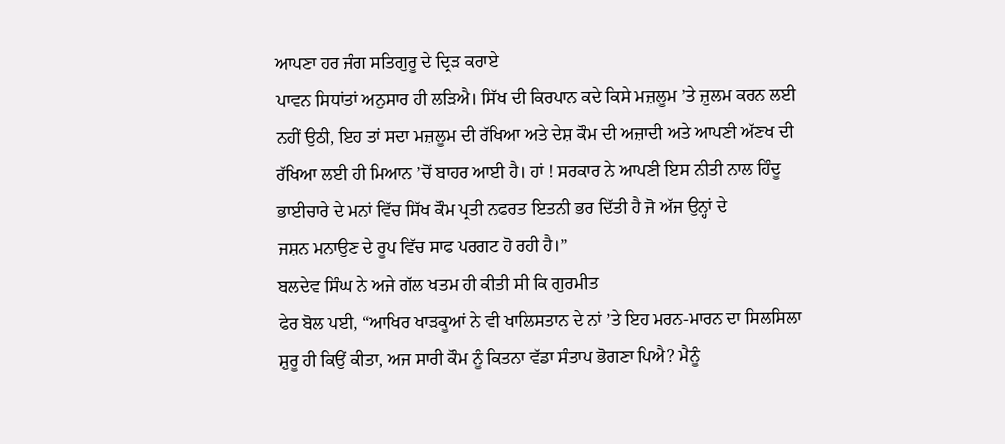ਆਪਣਾ ਹਰ ਜੰਗ ਸਤਿਗੁਰੂ ਦੇ ਦ੍ਰਿੜ ਕਰਾਏ
ਪਾਵਨ ਸਿਧਾਂਤਾਂ ਅਨੁਸਾਰ ਹੀ ਲੜਿਐ। ਸਿੱਖ ਦੀ ਕਿਰਪਾਨ ਕਦੇ ਕਿਸੇ ਮਜ਼ਲੂਮ ’ਤੇ ਜ਼ੁਲਮ ਕਰਨ ਲਈ
ਨਹੀਂ ਉਠੀ, ਇਹ ਤਾਂ ਸਦਾ ਮਜ਼ਲੂਮ ਦੀ ਰੱਖਿਆ ਅਤੇ ਦੇਸ਼ ਕੌਮ ਦੀ ਅਜ਼ਾਦੀ ਅਤੇ ਆਪਣੀ ਅੱਣਖ ਦੀ
ਰੱਖਿਆ ਲਈ ਹੀ ਮਿਆਨ ’ਚੋਂ ਬਾਹਰ ਆਈ ਹੈ। ਹਾਂ ! ਸਰਕਾਰ ਨੇ ਆਪਣੀ ਇਸ ਨੀਤੀ ਨਾਲ ਹਿੰਦੂ
ਭਾਈਚਾਰੇ ਦੇ ਮਨਾਂ ਵਿੱਚ ਸਿੱਖ ਕੌਮ ਪ੍ਰਤੀ ਨਫਰਤ ਇਤਨੀ ਭਰ ਦਿੱਤੀ ਹੈ ਜੋ ਅੱਜ ਉਨ੍ਹਾਂ ਦੇ
ਜਸ਼ਨ ਮਨਾਉਣ ਦੇ ਰੂਪ ਵਿੱਚ ਸਾਫ ਪਰਗਟ ਹੋ ਰਹੀ ਹੈ।”
ਬਲਦੇਵ ਸਿੰਘ ਨੇ ਅਜੇ ਗੱਲ ਖਤਮ ਹੀ ਕੀਤੀ ਸੀ ਕਿ ਗੁਰਮੀਤ
ਫੇਰ ਬੋਲ ਪਈ, “ਆਖਿਰ ਖਾੜਕੂਆਂ ਨੇ ਵੀ ਖਾਲਿਸਤਾਨ ਦੇ ਨਾਂ ’ਤੇ ਇਹ ਮਰਨ-ਮਾਰਨ ਦਾ ਸਿਲਸਿਲਾ
ਸ਼ੁਰੂ ਹੀ ਕਿਉਂ ਕੀਤਾ, ਅਜ ਸਾਰੀ ਕੌਮ ਨੂੰ ਕਿਤਨਾ ਵੱਡਾ ਸੰਤਾਪ ਭੋਗਣਾ ਪਿਐ? ਮੈਨੂੰ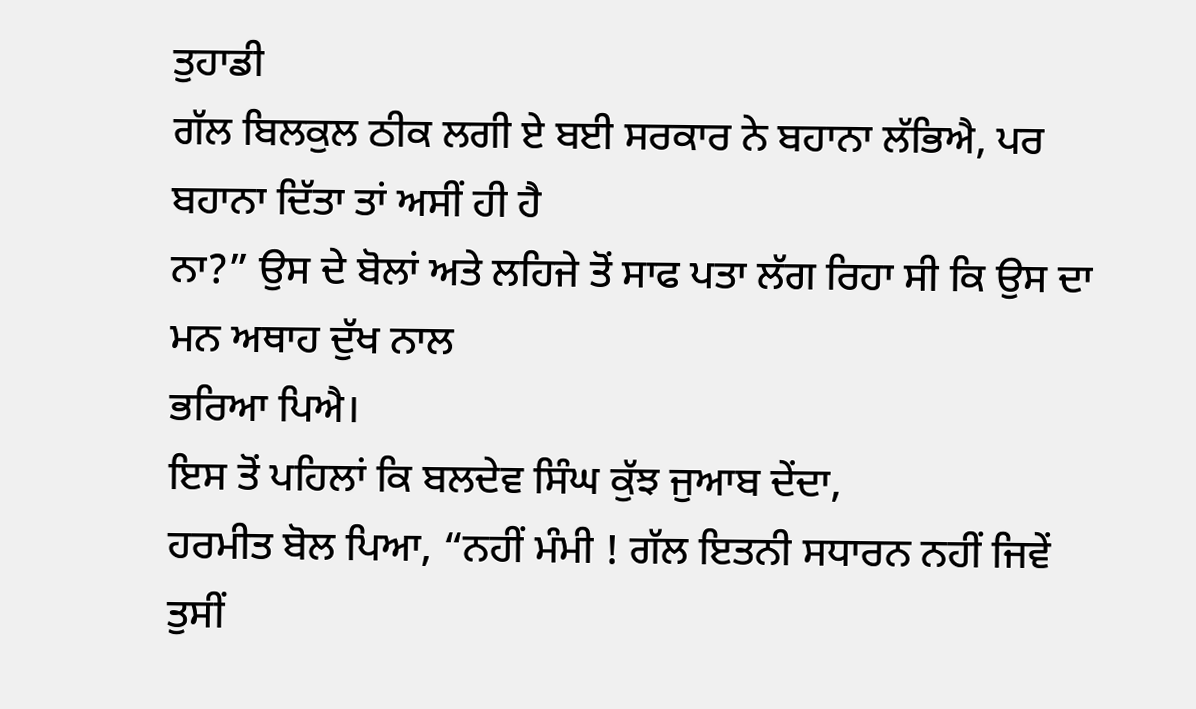ਤੁਹਾਡੀ
ਗੱਲ ਬਿਲਕੁਲ ਠੀਕ ਲਗੀ ਏ ਬਈ ਸਰਕਾਰ ਨੇ ਬਹਾਨਾ ਲੱਭਿਐ, ਪਰ ਬਹਾਨਾ ਦਿੱਤਾ ਤਾਂ ਅਸੀਂ ਹੀ ਹੈ
ਨਾ?” ਉਸ ਦੇ ਬੋਲਾਂ ਅਤੇ ਲਹਿਜੇ ਤੋਂ ਸਾਫ ਪਤਾ ਲੱਗ ਰਿਹਾ ਸੀ ਕਿ ਉਸ ਦਾ ਮਨ ਅਥਾਹ ਦੁੱਖ ਨਾਲ
ਭਰਿਆ ਪਿਐ।
ਇਸ ਤੋਂ ਪਹਿਲਾਂ ਕਿ ਬਲਦੇਵ ਸਿੰਘ ਕੁੱਝ ਜੁਆਬ ਦੇਂਦਾ,
ਹਰਮੀਤ ਬੋਲ ਪਿਆ, “ਨਹੀਂ ਮੰਮੀ ! ਗੱਲ ਇਤਨੀ ਸਧਾਰਨ ਨਹੀਂ ਜਿਵੇਂ ਤੁਸੀਂ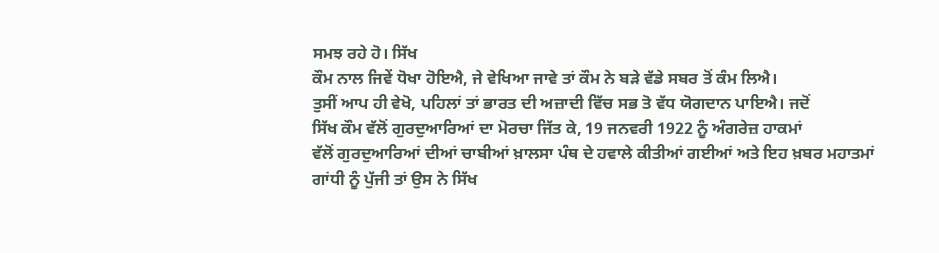ਸਮਝ ਰਹੇ ਹੋ। ਸਿੱਖ
ਕੌਮ ਨਾਲ ਜਿਵੇਂ ਧੋਖਾ ਹੋਇਐ, ਜੇ ਵੇਖਿਆ ਜਾਵੇ ਤਾਂ ਕੌਮ ਨੇ ਬੜੇ ਵੱਡੇ ਸਬਰ ਤੋਂ ਕੰਮ ਲਿਐ।
ਤੁਸੀਂ ਆਪ ਹੀ ਵੇਖੋ, ਪਹਿਲਾਂ ਤਾਂ ਭਾਰਤ ਦੀ ਅਜ਼ਾਦੀ ਵਿੱਚ ਸਭ ਤੋ ਵੱਧ ਯੋਗਦਾਨ ਪਾਇਐ। ਜਦੋਂ
ਸਿੱਖ ਕੌਮ ਵੱਲੋਂ ਗੁਰਦੁਆਰਿਆਂ ਦਾ ਮੋਰਚਾ ਜਿੱਤ ਕੇ, 19 ਜਨਵਰੀ 1922 ਨੂੰ ਅੰਗਰੇਜ਼ ਹਾਕਮਾਂ
ਵੱਲੋਂ ਗੁਰਦੁਆਰਿਆਂ ਦੀਆਂ ਚਾਬੀਆਂ ਖ਼ਾਲਸਾ ਪੰਥ ਦੇ ਹਵਾਲੇ ਕੀਤੀਆਂ ਗਈਆਂ ਅਤੇ ਇਹ ਖ਼ਬਰ ਮਹਾਤਮਾਂ
ਗਾਂਧੀ ਨੂੰ ਪੁੱਜੀ ਤਾਂ ਉਸ ਨੇ ਸਿੱਖ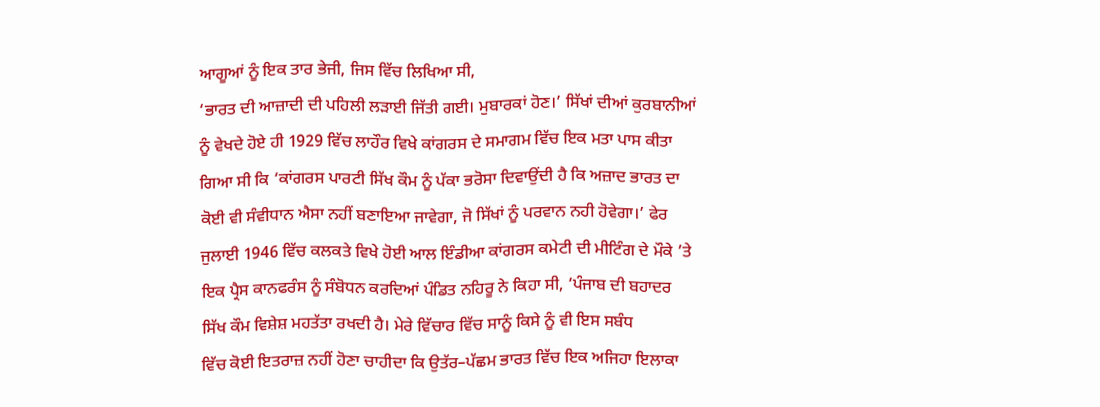ਆਗੂਆਂ ਨੂੰ ਇਕ ਤਾਰ ਭੇਜੀ, ਜਿਸ ਵਿੱਚ ਲਿਖਿਆ ਸੀ,
‘ਭਾਰਤ ਦੀ ਆਜ਼ਾਦੀ ਦੀ ਪਹਿਲੀ ਲੜਾਈ ਜਿੱਤੀ ਗਈ। ਮੁਬਾਰਕਾਂ ਹੋਣ।’ ਸਿੱਖਾਂ ਦੀਆਂ ਕੁਰਬਾਨੀਆਂ
ਨੂੰ ਵੇਖਦੇ ਹੋਏ ਹੀ 1929 ਵਿੱਚ ਲਾਹੌਰ ਵਿਖੇ ਕਾਂਗਰਸ ਦੇ ਸਮਾਗਮ ਵਿੱਚ ਇਕ ਮਤਾ ਪਾਸ ਕੀਤਾ
ਗਿਆ ਸੀ ਕਿ ‘ਕਾਂਗਰਸ ਪਾਰਟੀ ਸਿੱਖ ਕੌਮ ਨੂੰ ਪੱਕਾ ਭਰੋਸਾ ਦਿਵਾਉਂਦੀ ਹੈ ਕਿ ਅਜ਼ਾਦ ਭਾਰਤ ਦਾ
ਕੋਈ ਵੀ ਸੰਵੀਧਾਨ ਐਸਾ ਨਹੀਂ ਬਣਾਇਆ ਜਾਵੇਗਾ, ਜੋ ਸਿੱਖਾਂ ਨੂੰ ਪਰਵਾਨ ਨਹੀ ਹੋਵੇਗਾ।’ ਫੇਰ
ਜੁਲਾਈ 1946 ਵਿੱਚ ਕਲਕਤੇ ਵਿਖੇ ਹੋਈ ਆਲ ਇੰਡੀਆ ਕਾਂਗਰਸ ਕਮੇਟੀ ਦੀ ਮੀਟਿੰਗ ਦੇ ਮੌਕੇ ’ਤੇ
ਇਕ ਪ੍ਰੈਸ ਕਾਨਫਰੰਸ ਨੂੰ ਸੰਬੋਧਨ ਕਰਦਿਆਂ ਪੰਡਿਤ ਨਹਿਰੂ ਨੇ ਕਿਹਾ ਸੀ, ‘ਪੰਜਾਬ ਦੀ ਬਹਾਦਰ
ਸਿੱਖ ਕੌਮ ਵਿਸ਼ੇਸ਼ ਮਹਤੱਤਾ ਰਖਦੀ ਹੈ। ਮੇਰੇ ਵਿੱਚਾਰ ਵਿੱਚ ਸਾਨੂੰ ਕਿਸੇ ਨੂੰ ਵੀ ਇਸ ਸਬੰਧ
ਵਿੱਚ ਕੋਈ ਇਤਰਾਜ਼ ਨਹੀਂ ਹੋਣਾ ਚਾਹੀਦਾ ਕਿ ਉਤੱਰ–ਪੱਛਮ ਭਾਰਤ ਵਿੱਚ ਇਕ ਅਜਿਹਾ ਇਲਾਕਾ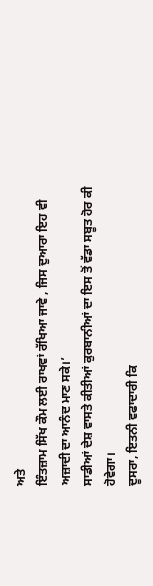ਅਤੇ
ਇੰਤਜ਼ਾਮ ਸਿੱਖ ਕੌਮ ਲਈ ਰਾਖਵਾਂ ਰੱਖਿਆ ਜਾਵੇ , ਜਿਸ ਦੁਆਰਾ ਇਹ ਵੀ ਅਜ਼ਾਦੀ ਦਾ ਆਨੰਦ ਮਾਣ ਸਕੇ।’
ਸਾਡੀਆਂ ਦੇਸ਼ ਵਾਸਤੇ ਕੀਤੀਆਂ ਕੁਰਬਾਨੀਆਂ ਦਾ ਇਸ ਤੋਂ ਵੱਡਾ ਸਬੂਤ ਹੋਰ ਕੀ ਹੋਵੇਗਾ।
ਦੂਸਰਾ, ਇਤਨੀ ਵਫਾਦਾਰੀ ਕਿ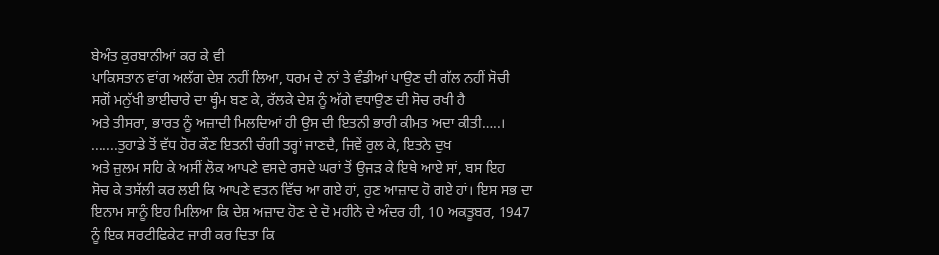ਬੇਅੰਤ ਕੁਰਬਾਨੀਆਂ ਕਰ ਕੇ ਵੀ
ਪਾਕਿਸਤਾਨ ਵਾਂਗ ਅਲੱਗ ਦੇਸ਼ ਨਹੀਂ ਲਿਆ, ਧਰਮ ਦੇ ਨਾਂ ਤੇ ਵੰਡੀਆਂ ਪਾਉਣ ਦੀ ਗੱਲ ਨਹੀਂ ਸੋਚੀ
ਸਗੋਂ ਮਨੁੱਖੀ ਭਾਈਚਾਰੇ ਦਾ ਥ੍ਹੰਮ ਬਣ ਕੇ, ਰੱਲਕੇ ਦੇਸ਼ ਨੂੰ ਅੱਗੇ ਵਧਾਉਣ ਦੀ ਸੋਚ ਰਖੀ ਹੈ
ਅਤੇ ਤੀਸਰਾ, ਭਾਰਤ ਨੂੰ ਅਜ਼ਾਦੀ ਮਿਲਦਿਆਂ ਹੀ ਉਸ ਦੀ ਇਤਨੀ ਭਾਰੀ ਕੀਮਤ ਅਦਾ ਕੀਤੀ…..।
.......ਤੁਹਾਡੇ ਤੋਂ ਵੱਧ ਹੋਰ ਕੌਣ ਇਤਨੀ ਚੰਗੀ ਤਰ੍ਹਾਂ ਜਾਣਦੈ, ਜਿਵੇਂ ਰੁਲ ਕੇ, ਇਤਨੇ ਦੁਖ
ਅਤੇ ਜ਼ੁਲਮ ਸਹਿ ਕੇ ਅਸੀਂ ਲੋਕ ਆਪਣੇ ਵਸਦੇ ਰਸਦੇ ਘਰਾਂ ਤੋਂ ਉਜੜ ਕੇ ਇਥੇ ਆਏ ਸਾਂ, ਬਸ ਇਹ
ਸੋਚ ਕੇ ਤਸੱਲੀ ਕਰ ਲਈ ਕਿ ਆਪਣੇ ਵਤਨ ਵਿੱਚ ਆ ਗਏ ਹਾਂ, ਹੁਣ ਆਜ਼ਾਦ ਹੋ ਗਏ ਹਾਂ। ਇਸ ਸਭ ਦਾ
ਇਨਾਮ ਸਾਨੂੰ ਇਹ ਮਿਲਿਆ ਕਿ ਦੇਸ਼ ਅਜ਼ਾਦ ਹੋਣ ਦੇ ਦੋ ਮਹੀਨੇ ਦੇ ਅੰਦਰ ਹੀ, 10 ਅਕਤੂਬਰ, 1947
ਨੂੰ ਇਕ ਸਰਟੀਫਿਕੇਟ ਜਾਰੀ ਕਰ ਦਿਤਾ ਕਿ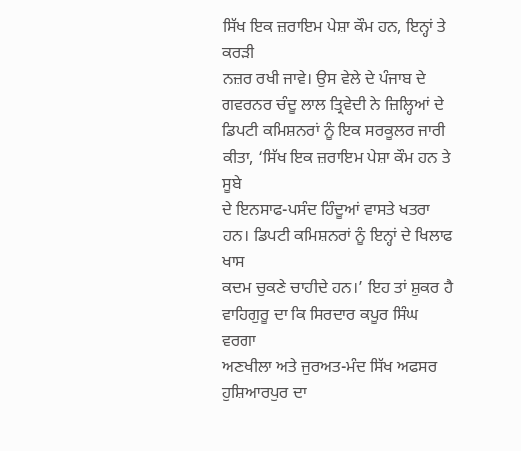ਸਿੱਖ ਇਕ ਜ਼ਰਾਇਮ ਪੇਸ਼ਾ ਕੌਮ ਹਨ, ਇਨ੍ਹਾਂ ਤੇ ਕਰੜੀ
ਨਜ਼ਰ ਰਖੀ ਜਾਵੇ। ਉਸ ਵੇਲੇ ਦੇ ਪੰਜਾਬ ਦੇ ਗਵਰਨਰ ਚੰਦੂ ਲਾਲ ਤ੍ਰਿਵੇਦੀ ਨੇ ਜ਼ਿਲ੍ਹਿਆਂ ਦੇ
ਡਿਪਟੀ ਕਮਿਸ਼ਨਰਾਂ ਨੂੰ ਇਕ ਸਰਕੂਲਰ ਜਾਰੀ ਕੀਤਾ, ‘ਸਿੱਖ ਇਕ ਜ਼ਰਾਇਮ ਪੇਸ਼ਾ ਕੌਮ ਹਨ ਤੇ ਸੂਬੇ
ਦੇ ਇਨਸਾਫ-ਪਸੰਦ ਹਿੰਦੂਆਂ ਵਾਸਤੇ ਖਤਰਾ ਹਨ। ਡਿਪਟੀ ਕਮਿਸ਼ਨਰਾਂ ਨੂੰ ਇਨ੍ਹਾਂ ਦੇ ਖਿਲਾਫ ਖਾਸ
ਕਦਮ ਚੁਕਣੇ ਚਾਹੀਦੇ ਹਨ।’ ਇਹ ਤਾਂ ਸ਼ੁਕਰ ਹੈ ਵਾਹਿਗੁਰੂ ਦਾ ਕਿ ਸਿਰਦਾਰ ਕਪੂਰ ਸਿੰਘ ਵਰਗਾ
ਅਣਖੀਲਾ ਅਤੇ ਜੁਰਅਤ-ਮੰਦ ਸਿੱਖ ਅਫਸਰ ਹੁਸ਼ਿਆਰਪੁਰ ਦਾ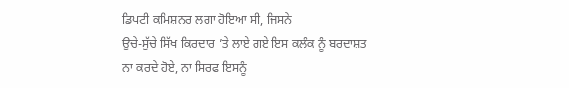ਡਿਪਟੀ ਕਮਿਸ਼ਨਰ ਲਗਾ ਹੋਇਆ ਸੀ, ਜਿਸਨੇ
ਉਚੇ-ਸੁੱਚੇ ਸਿੱਖ ਕਿਰਦਾਰ ’ਤੇ ਲਾਏ ਗਏ ਇਸ ਕਲੰਕ ਨੂੰ ਬਰਦਾਸ਼ਤ ਨਾ ਕਰਦੇ ਹੋਏ, ਨਾ ਸਿਰਫ ਇਸਨੂੰ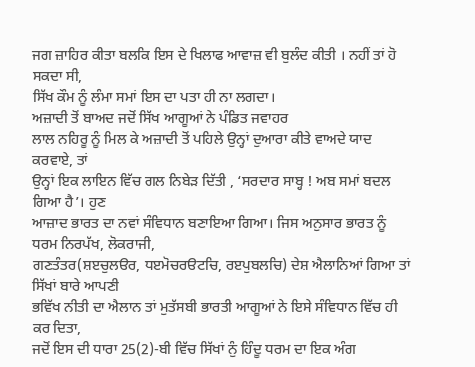ਜਗ ਜ਼ਾਹਿਰ ਕੀਤਾ ਬਲਕਿ ਇਸ ਦੇ ਖਿਲਾਫ ਆਵਾਜ਼ ਵੀ ਬੁਲੰਦ ਕੀਤੀ । ਨਹੀਂ ਤਾਂ ਹੋ ਸਕਦਾ ਸੀ,
ਸਿੱਖ ਕੌਮ ਨੂੰ ਲੰਮਾ ਸਮਾਂ ਇਸ ਦਾ ਪਤਾ ਹੀ ਨਾ ਲਗਦਾ।
ਅਜ਼ਾਦੀ ਤੋਂ ਬਾਅਦ ਜਦੋਂ ਸਿੱਖ ਆਗੂਆਂ ਨੇ ਪੰਡਿਤ ਜਵਾਹਰ
ਲਾਲ ਨਹਿਰੂ ਨੂੰ ਮਿਲ ਕੇ ਅਜ਼ਾਦੀ ਤੋਂ ਪਹਿਲੇ ਉਨ੍ਹਾਂ ਦੁਆਰਾ ਕੀਤੇ ਵਾਅਦੇ ਯਾਦ ਕਰਵਾਏ, ਤਾਂ
ਉਨ੍ਹਾਂ ਇਕ ਲਾਇਨ ਵਿੱਚ ਗਲ ਨਿਬੇੜ ਦਿੱਤੀ , ‘ਸਰਦਾਰ ਸਾਬ੍ਹ ! ਅਬ ਸਮਾਂ ਬਦਲ ਗਿਆ ਹੈ’। ਹੁਣ
ਆਜ਼ਾਦ ਭਾਰਤ ਦਾ ਨਵਾਂ ਸੰਵਿਧਾਨ ਬਣਾਇਆ ਗਿਆ। ਜਿਸ ਅਨੁਸਾਰ ਭਾਰਤ ਨੂੰ ਧਰਮ ਨਿਰਪੱਖ, ਲੋਕਰਾਜੀ,
ਗਣਤੰਤਰ(ਸ਼ੲਚੁਲੳਰ, ਧੲਮੋਚਰੳਟਚਿ, ਰੲਪੁਬਲਚਿ) ਦੇਸ਼ ਐਲਾਨਿਆਂ ਗਿਆ ਤਾਂ ਸਿੱਖਾਂ ਬਾਰੇ ਆਪਣੀ
ਭਵਿੱਖ ਨੀਤੀ ਦਾ ਐਲਾਨ ਤਾਂ ਮੁਤੱਸਬੀ ਭਾਰਤੀ ਆਗੂਆਂ ਨੇ ਇਸੇ ਸੰਵਿਧਾਨ ਵਿੱਚ ਹੀ ਕਰ ਦਿਤਾ,
ਜਦੋਂ ਇਸ ਦੀ ਧਾਰਾ 25(2)-ਬੀ ਵਿੱਚ ਸਿੱਖਾਂ ਨੁੰ ਹਿੰਦੂ ਧਰਮ ਦਾ ਇਕ ਅੰਗ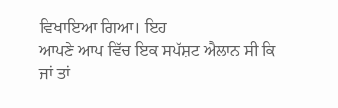ਵਿਖਾਇਆ ਗਿਆ। ਇਹ
ਆਪਣੇ ਆਪ ਵਿੱਚ ਇਕ ਸਪੱਸ਼ਟ ਐਲਾਨ ਸੀ ਕਿ ਜਾਂ ਤਾਂ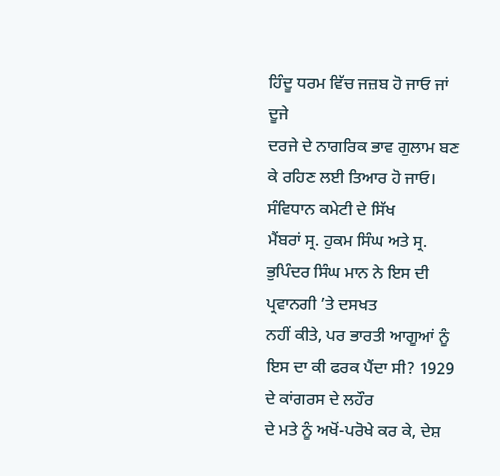ਹਿੰਦੂ ਧਰਮ ਵਿੱਚ ਜਜ਼ਬ ਹੋ ਜਾਓ ਜਾਂ ਦੂਜੇ
ਦਰਜੇ ਦੇ ਨਾਗਰਿਕ ਭਾਵ ਗੁਲਾਮ ਬਣ ਕੇ ਰਹਿਣ ਲਈ ਤਿਆਰ ਹੋ ਜਾਓ। ਸੰਵਿਧਾਨ ਕਮੇਟੀ ਦੇ ਸਿੱਖ
ਮੈਂਬਰਾਂ ਸ੍ਰ. ਹੁਕਮ ਸਿੰਘ ਅਤੇ ਸ੍ਰ. ਭੁਪਿੰਦਰ ਸਿੰਘ ਮਾਨ ਨੇ ਇਸ ਦੀ ਪ੍ਰਵਾਨਗੀ ’ਤੇ ਦਸਖਤ
ਨਹੀਂ ਕੀਤੇ, ਪਰ ਭਾਰਤੀ ਆਗੂਆਂ ਨੂੰ ਇਸ ਦਾ ਕੀ ਫਰਕ ਪੈਂਦਾ ਸੀ? 1929 ਦੇ ਕਾਂਗਰਸ ਦੇ ਲਹੌਰ
ਦੇ ਮਤੇ ਨੂੰ ਅਖੋਂ-ਪਰੋਖੇ ਕਰ ਕੇ, ਦੇਸ਼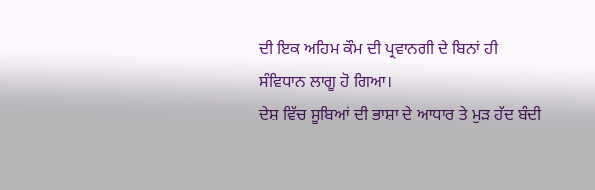ਦੀ ਇਕ ਅਹਿਮ ਕੌਮ ਦੀ ਪ੍ਰਵਾਨਗੀ ਦੇ ਬਿਨਾਂ ਹੀ
ਸੰਵਿਧਾਨ ਲਾਗੂ ਹੋ ਗਿਆ।
ਦੇਸ਼ ਵਿੱਚ ਸੂਬਿਆਂ ਦੀ ਭਾਸ਼ਾ ਦੇ ਆਧਾਰ ਤੇ ਮੁੜ ਹੱਦ ਬੰਦੀ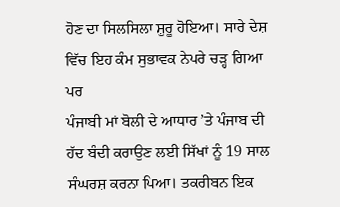ਹੋਣ ਦਾ ਸਿਲਸਿਲਾ ਸ਼ੁਰੂ ਹੋਇਆ। ਸਾਰੇ ਦੇਸ਼ ਵਿੱਚ ਇਹ ਕੰਮ ਸੁਭਾਵਕ ਨੇਪਰੇ ਚੜ੍ਹ ਗਿਆ ਪਰ
ਪੰਜਾਬੀ ਮਾਂ ਬੋਲੀ ਦੇ ਆਧਾਰ ’ਤੇ ਪੰਜਾਬ ਦੀ ਹੱਦ ਬੰਦੀ ਕਰਾਉਣ ਲਈ ਸਿੱਖਾਂ ਨੂੰ 19 ਸਾਲ
ਸੰਘਰਸ਼ ਕਰਨਾ ਪਿਆ। ਤਕਰੀਬਨ ਇਕ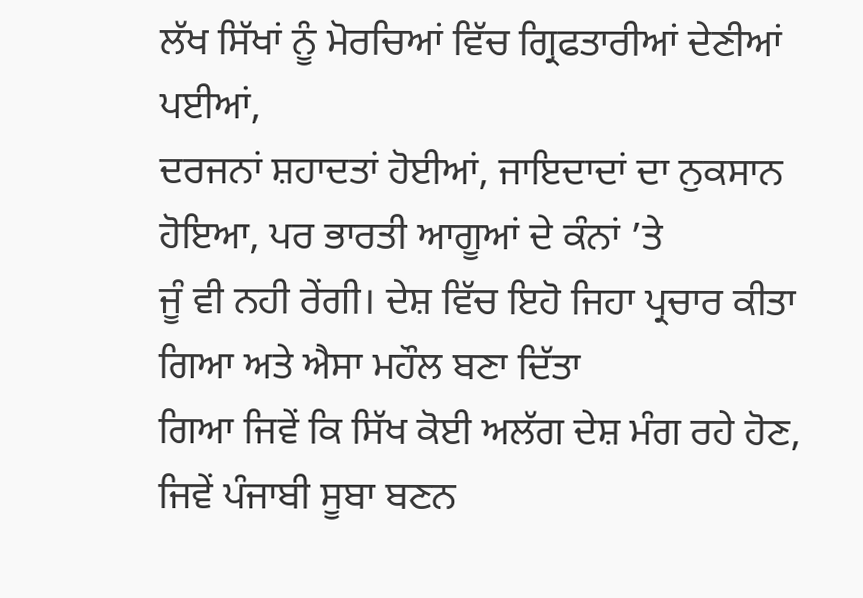ਲੱਖ ਸਿੱਖਾਂ ਨੂੰ ਮੋਰਚਿਆਂ ਵਿੱਚ ਗ੍ਰਿਫਤਾਰੀਆਂ ਦੇਣੀਆਂ ਪਈਆਂ,
ਦਰਜਨਾਂ ਸ਼ਹਾਦਤਾਂ ਹੋਈਆਂ, ਜਾਇਦਾਦਾਂ ਦਾ ਨੁਕਸਾਨ ਹੋਇਆ, ਪਰ ਭਾਰਤੀ ਆਗੂਆਂ ਦੇ ਕੰਨਾਂ ’ਤੇ
ਜੂੰ ਵੀ ਨਹੀ ਰੇਂਗੀ। ਦੇਸ਼ ਵਿੱਚ ਇਹੋ ਜਿਹਾ ਪ੍ਰਚਾਰ ਕੀਤਾ ਗਿਆ ਅਤੇ ਐਸਾ ਮਹੌਲ ਬਣਾ ਦਿੱਤਾ
ਗਿਆ ਜਿਵੇਂ ਕਿ ਸਿੱਖ ਕੋਈ ਅਲੱਗ ਦੇਸ਼ ਮੰਗ ਰਹੇ ਹੋਣ, ਜਿਵੇਂ ਪੰਜਾਬੀ ਸੂਬਾ ਬਣਨ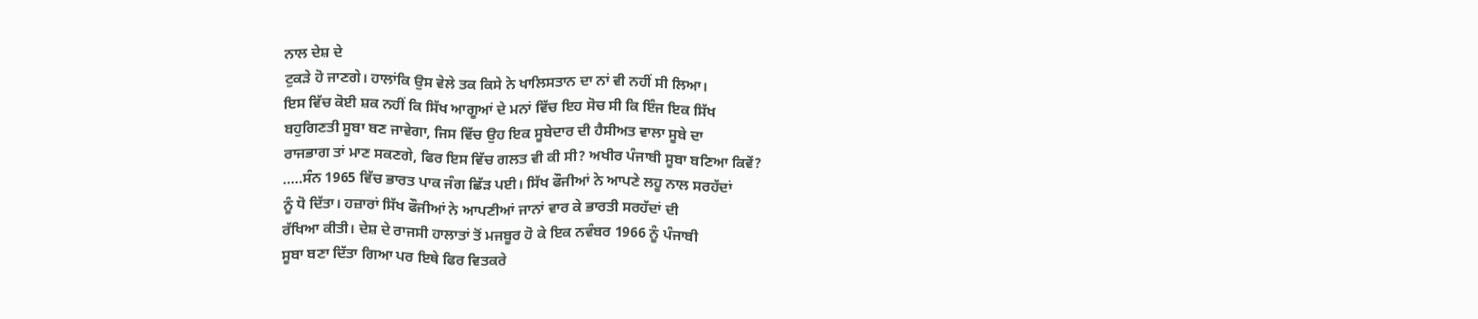ਨਾਲ ਦੇਸ਼ ਦੇ
ਟੁਕੜੇ ਹੋ ਜਾਣਗੇ। ਹਾਲਾਂਕਿ ਉਸ ਵੇਲੇ ਤਕ ਕਿਸੇ ਨੇ ਖਾਲਿਸਤਾਨ ਦਾ ਨਾਂ ਵੀ ਨਹੀਂ ਸੀ ਲਿਆ।
ਇਸ ਵਿੱਚ ਕੋਈ ਸ਼ਕ ਨਹੀਂ ਕਿ ਸਿੱਖ ਆਗੂਆਂ ਦੇ ਮਨਾਂ ਵਿੱਚ ਇਹ ਸੋਚ ਸੀ ਕਿ ਇੰਜ ਇਕ ਸਿੱਖ
ਬਹੁਗਿਣਤੀ ਸੂਬਾ ਬਣ ਜਾਵੇਗਾ, ਜਿਸ ਵਿੱਚ ਉਹ ਇਕ ਸੂਬੇਦਾਰ ਦੀ ਹੈਸੀਅਤ ਵਾਲਾ ਸੂਬੇ ਦਾ
ਰਾਜਭਾਗ ਤਾਂ ਮਾਣ ਸਕਣਗੇ, ਫਿਰ ਇਸ ਵਿੱਚ ਗਲਤ ਵੀ ਕੀ ਸੀ? ਅਖੀਰ ਪੰਜਾਬੀ ਸੂਬਾ ਬਣਿਆ ਕਿਵੇਂ?
.....ਸੰਨ 1965 ਵਿੱਚ ਭਾਰਤ ਪਾਕ ਜੰਗ ਛਿੱੜ ਪਈ। ਸਿੱਖ ਫੌਜੀਆਂ ਨੇ ਆਪਣੇ ਲਹੂ ਨਾਲ ਸਰਹੱਦਾਂ
ਨੂੰ ਧੋ ਦਿੱਤਾ। ਹਜ਼ਾਰਾਂ ਸਿੱਖ ਫੌਜੀਆਂ ਨੇ ਆਪਣੀਆਂ ਜਾਨਾਂ ਵਾਰ ਕੇ ਭਾਰਤੀ ਸਰਹੱਦਾਂ ਦੀ
ਰੱਖਿਆ ਕੀਤੀ। ਦੇਸ਼ ਦੇ ਰਾਜਸੀ ਹਾਲਾਤਾਂ ਤੋਂ ਮਜਬੂਰ ਹੋ ਕੇ ਇਕ ਨਵੰਬਰ 1966 ਨੂੰ ਪੰਜਾਬੀ
ਸੂਬਾ ਬਣਾ ਦਿੱਤਾ ਗਿਆ ਪਰ ਇਥੇ ਫਿਰ ਵਿਤਕਰੇ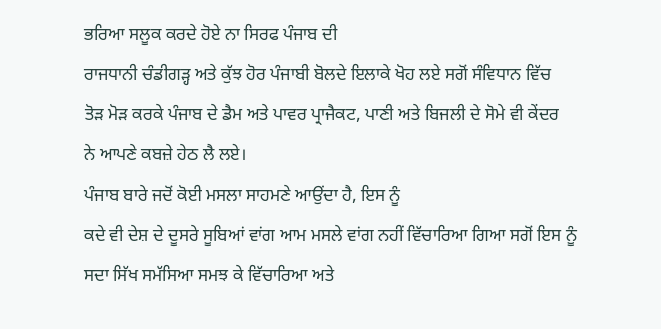ਭਰਿਆ ਸਲੂਕ ਕਰਦੇ ਹੋਏ ਨਾ ਸਿਰਫ ਪੰਜਾਬ ਦੀ
ਰਾਜਧਾਨੀ ਚੰਡੀਗੜ੍ਹ ਅਤੇ ਕੁੱਝ ਹੋਰ ਪੰਜਾਬੀ ਬੋਲਦੇ ਇਲਾਕੇ ਖੋਹ ਲਏ ਸਗੋਂ ਸੰਵਿਧਾਨ ਵਿੱਚ
ਤੋੜ ਮੋੜ ਕਰਕੇ ਪੰਜਾਬ ਦੇ ਡੈਮ ਅਤੇ ਪਾਵਰ ਪ੍ਰਾਜੈਕਟ, ਪਾਣੀ ਅਤੇ ਬਿਜਲੀ ਦੇ ਸੋਮੇ ਵੀ ਕੇਂਦਰ
ਨੇ ਆਪਣੇ ਕਬਜ਼ੇ ਹੇਠ ਲੈ ਲਏ।
ਪੰਜਾਬ ਬਾਰੇ ਜਦੋਂ ਕੋਈ ਮਸਲਾ ਸਾਹਮਣੇ ਆਉਂਦਾ ਹੈ, ਇਸ ਨੂੰ
ਕਦੇ ਵੀ ਦੇਸ਼ ਦੇ ਦੂਸਰੇ ਸੂਬਿਆਂ ਵਾਂਗ ਆਮ ਮਸਲੇ ਵਾਂਗ ਨਹੀਂ ਵਿੱਚਾਰਿਆ ਗਿਆ ਸਗੋਂ ਇਸ ਨੂੰ
ਸਦਾ ਸਿੱਖ ਸਮੱਸਿਆ ਸਮਝ ਕੇ ਵਿੱਚਾਰਿਆ ਅਤੇ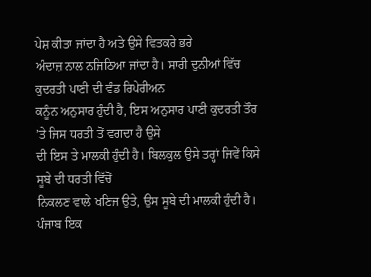ਪੇਸ਼ ਕੀਤਾ ਜਾਂਦਾ ਹੈ ਅਤੇ ਉਸੇ ਵਿਤਕਰੇ ਭਰੇ
ਅੰਦਾਜ਼ ਨਾਲ ਨਜਿਠਿਆ ਜਾਂਦਾ ਹੈ। ਸਾਰੀ ਦੁਨੀਆਂ ਵਿੱਚ ਕੁਦਰਤੀ ਪਾਣੀ ਦੀ ਵੰਡ ਰਿਪੇਰੀਅਨ
ਕਨੂੰਨ ਅਨੁਸਾਰ ਹੁੰਦੀ ਹੈ, ਇਸ ਅਨੁਸਾਰ ਪਾਣੀ ਕੁਦਰਤੀ ਤੌਰ ’ਤੇ ਜਿਸ ਧਰਤੀ ਤੋਂ ਵਗਦਾ ਹੈ ਉਸੇ
ਦੀ ਇਸ ਤੇ ਮਾਲਕੀ ਹੁੰਦੀ ਹੈ। ਬਿਲਕੁਲ ਉਸੇ ਤਰ੍ਹਾਂ ਜਿਵੇਂ ਕਿਸੇ ਸੂਬੇ ਦੀ ਧਰਤੀ ਵਿੱਚੋਂ
ਨਿਕਲਣ ਵਾਲੇ ਖਣਿਜ ਉਤੇ, ਉਸ ਸੂਬੇ ਦੀ ਮਾਲਕੀ ਹੁੰਦੀ ਹੈ। ਪੰਜਾਬ ਇਕ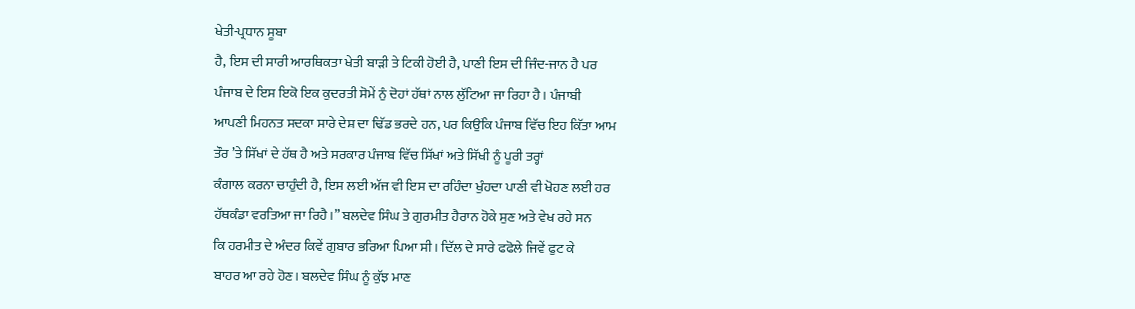ਖੇਤੀ-ਪ੍ਰਧਾਨ ਸੂਬਾ
ਹੈ, ਇਸ ਦੀ ਸਾਰੀ ਆਰਥਿਕਤਾ ਖੇਤੀ ਬਾੜੀ ਤੇ ਟਿਕੀ ਹੋਈ ਹੈ, ਪਾਣੀ ਇਸ ਦੀ ਜਿੰਦ-ਜਾਨ ਹੈ ਪਰ
ਪੰਜਾਬ ਦੇ ਇਸ ਇਕੋ ਇਕ ਕੁਦਰਤੀ ਸੋਮੇਂ ਨੁੰ ਦੋਹਾਂ ਹੱਥਾਂ ਨਾਲ ਲੁੱਟਿਆ ਜਾ ਰਿਹਾ ਹੈ। ਪੰਜਾਬੀ
ਆਪਣੀ ਮਿਹਨਤ ਸਦਕਾ ਸਾਰੇ ਦੇਸ਼ ਦਾ ਢਿੱਡ ਭਰਦੇ ਹਨ, ਪਰ ਕਿਉਂਕਿ ਪੰਜਾਬ ਵਿੱਚ ਇਹ ਕਿੱਤਾ ਆਮ
ਤੌਰ ’ਤੇ ਸਿੱਖਾਂ ਦੇ ਹੱਥ ਹੈ ਅਤੇ ਸਰਕਾਰ ਪੰਜਾਬ ਵਿੱਚ ਸਿੱਖਾਂ ਅਤੇ ਸਿੱਖੀ ਨੂੰ ਪੂਰੀ ਤਰ੍ਹਾਂ
ਕੰਗਾਲ ਕਰਨਾ ਚਾਹੁੰਦੀ ਹੈ, ਇਸ ਲਈ ਅੱਜ ਵੀ ਇਸ ਦਾ ਰਹਿੰਦਾ ਖੁੰਹਦਾ ਪਾਣੀ ਵੀ ਖੋਹਣ ਲਈ ਹਰ
ਹੱਥਕੰਡਾ ਵਰਤਿਆ ਜਾ ਰਿਹੈ।” ਬਲਦੇਵ ਸਿੰਘ ਤੇ ਗੁਰਮੀਤ ਹੈਰਾਨ ਹੋਕੇ ਸੁਣ ਅਤੇ ਵੇਖ ਰਹੇ ਸਨ
ਕਿ ਹਰਮੀਤ ਦੇ ਅੰਦਰ ਕਿਵੇਂ ਗੁਬਾਰ ਭਰਿਆ ਪਿਆ ਸੀ। ਦਿੱਲ ਦੇ ਸਾਰੇ ਫਫੋਲੇ ਜਿਵੇਂ ਫੁਟ ਕੇ
ਬਾਹਰ ਆ ਰਹੇ ਹੋਣ। ਬਲਦੇਵ ਸਿੰਘ ਨੂੰ ਕੁੱਝ ਮਾਣ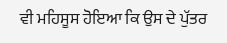ਵੀ ਮਹਿਸੂਸ ਹੋਇਆ ਕਿ ਉਸ ਦੇ ਪੁੱਤਰ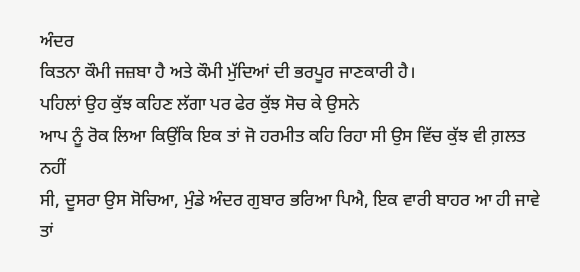ਅੰਦਰ
ਕਿਤਨਾ ਕੌਮੀ ਜਜ਼ਬਾ ਹੈ ਅਤੇ ਕੌਮੀ ਮੁੱਦਿਆਂ ਦੀ ਭਰਪੂਰ ਜਾਣਕਾਰੀ ਹੈ।
ਪਹਿਲਾਂ ਉਹ ਕੁੱਝ ਕਹਿਣ ਲੱਗਾ ਪਰ ਫੇਰ ਕੁੱਝ ਸੋਚ ਕੇ ਉਸਨੇ
ਆਪ ਨੂੰ ਰੋਕ ਲਿਆ ਕਿਉਂਕਿ ਇਕ ਤਾਂ ਜੋ ਹਰਮੀਤ ਕਹਿ ਰਿਹਾ ਸੀ ਉਸ ਵਿੱਚ ਕੁੱਝ ਵੀ ਗ਼ਲਤ ਨਹੀਂ
ਸੀ, ਦੂਸਰਾ ਉਸ ਸੋਚਿਆ, ਮੁੰਡੇ ਅੰਦਰ ਗੁਬਾਰ ਭਰਿਆ ਪਿਐ, ਇਕ ਵਾਰੀ ਬਾਹਰ ਆ ਹੀ ਜਾਵੇ ਤਾਂ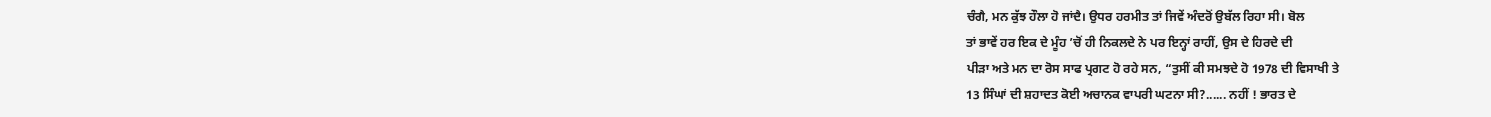ਚੰਗੈ, ਮਨ ਕੁੱਝ ਹੌਲਾ ਹੋ ਜਾਂਦੈ। ਉਧਰ ਹਰਮੀਤ ਤਾਂ ਜਿਵੇਂ ਅੰਦਰੋਂ ਉਬੱਲ ਰਿਹਾ ਸੀ। ਬੋਲ
ਤਾਂ ਭਾਵੇਂ ਹਰ ਇਕ ਦੇ ਮੂੰਹ ’ਚੋਂ ਹੀ ਨਿਕਲਦੇ ਨੇ ਪਰ ਇਨ੍ਹਾਂ ਰਾਹੀਂ, ਉਸ ਦੇ ਹਿਰਦੇ ਦੀ
ਪੀੜਾ ਅਤੇ ਮਨ ਦਾ ਰੋਸ ਸਾਫ ਪ੍ਰਗਟ ਹੋ ਰਹੇ ਸਨ, “ਤੁਸੀਂ ਕੀ ਸਮਝਦੇ ਹੋ 1978 ਦੀ ਵਿਸਾਖੀ ਤੇ
13 ਸਿੰਘਾਂ ਦੀ ਸ਼ਹਾਦਤ ਕੋਈ ਅਚਾਨਕ ਵਾਪਰੀ ਘਟਨਾ ਸੀ?...... ਨਹੀਂ ! ਭਾਰਤ ਦੇ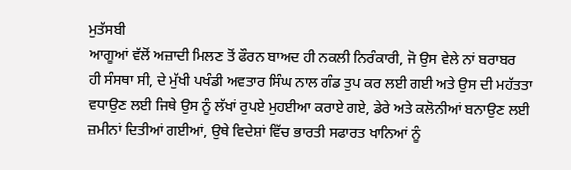ਮੁਤੱਸਬੀ
ਆਗੂਆਂ ਵੱਲੋਂ ਅਜ਼ਾਦੀ ਮਿਲਣ ਤੋਂ ਫੌਰਨ ਬਾਅਦ ਹੀ ਨਕਲੀ ਨਿਰੰਕਾਰੀ, ਜੋ ਉਸ ਵੇਲੇ ਨਾਂ ਬਰਾਬਰ
ਹੀ ਸੰਸਥਾ ਸੀ, ਦੇ ਮੁੱਖੀ ਪਖੰਡੀ ਅਵਤਾਰ ਸਿੰਘ ਨਾਲ ਗੰਡ ਤੁਪ ਕਰ ਲਈ ਗਈ ਅਤੇ ਉਸ ਦੀ ਮਹੱਤਤਾ
ਵਧਾਉਣ ਲਈ ਜਿਥੇ ਉਸ ਨੂੰ ਲੱਖਾਂ ਰੁਪਏ ਮੁਹਈਆ ਕਰਾਏ ਗਏ, ਡੇਰੇ ਅਤੇ ਕਲੋਨੀਆਂ ਬਨਾਉਣ ਲਈ
ਜ਼ਮੀਨਾਂ ਦਿਤੀਆਂ ਗਈਆਂ, ਉਥੇ ਵਿਦੇਸ਼ਾਂ ਵਿੱਚ ਭਾਰਤੀ ਸਫਾਰਤ ਖਾਨਿਆਂ ਨੂੰ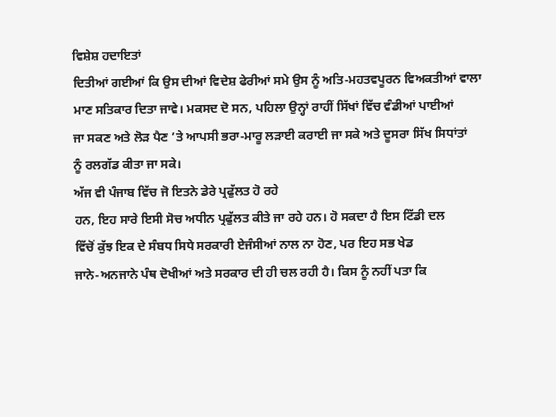ਵਿਸ਼ੇਸ਼ ਹਦਾਇਤਾਂ
ਦਿਤੀਆਂ ਗਈਆਂ ਕਿ ਉਸ ਦੀਆਂ ਵਿਦੇਸ਼ ਫੇਰੀਆਂ ਸਮੇ ਉਸ ਨੂੰ ਅਤਿ-ਮਹਤਵਪੂਰਨ ਵਿਅਕਤੀਆਂ ਵਾਲਾ
ਮਾਣ ਸਤਿਕਾਰ ਦਿਤਾ ਜਾਵੇ। ਮਕਸਦ ਦੋ ਸਨ, ਪਹਿਲਾ ਉਨ੍ਹਾਂ ਰਾਹੀਂ ਸਿੱਖਾਂ ਵਿੱਚ ਵੰਡੀਆਂ ਪਾਈਆਂ
ਜਾ ਸਕਣ ਅਤੇ ਲੋੜ ਪੈਣ ’ਤੇ ਆਪਸੀ ਭਰਾ-ਮਾਰੂ ਲੜਾਈ ਕਰਾਈ ਜਾ ਸਕੇ ਅਤੇ ਦੂਸਰਾ ਸਿੱਖ ਸਿਧਾਂਤਾਂ
ਨੂੰ ਰਲਗੱਡ ਕੀਤਾ ਜਾ ਸਕੇ।
ਅੱਜ ਵੀ ਪੰਜਾਬ ਵਿੱਚ ਜੋ ਇਤਨੇ ਡੇਰੇ ਪ੍ਰਫੁੱਲਤ ਹੋ ਰਹੇ
ਹਨ, ਇਹ ਸਾਰੇ ਇਸੀ ਸੋਚ ਅਧੀਨ ਪ੍ਰਫੁੱਲਤ ਕੀਤੇ ਜਾ ਰਹੇ ਹਨ। ਹੋ ਸਕਦਾ ਹੈ ਇਸ ਟਿੱਡੀ ਦਲ
ਵਿੱਚੋਂ ਕੁੱਝ ਇਕ ਦੇ ਸੰਬਧ ਸਿਧੇ ਸਰਕਾਰੀ ਏਜੰਸੀਆਂ ਨਾਲ ਨਾ ਹੋਣ, ਪਰ ਇਹ ਸਭ ਖੇਡ
ਜਾਨੇ-ਅਨਜਾਨੇ ਪੰਥ ਦੋਖੀਆਂ ਅਤੇ ਸਰਕਾਰ ਦੀ ਹੀ ਚਲ ਰਹੀ ਹੈ। ਕਿਸ ਨੂੰ ਨਹੀਂ ਪਤਾ ਕਿ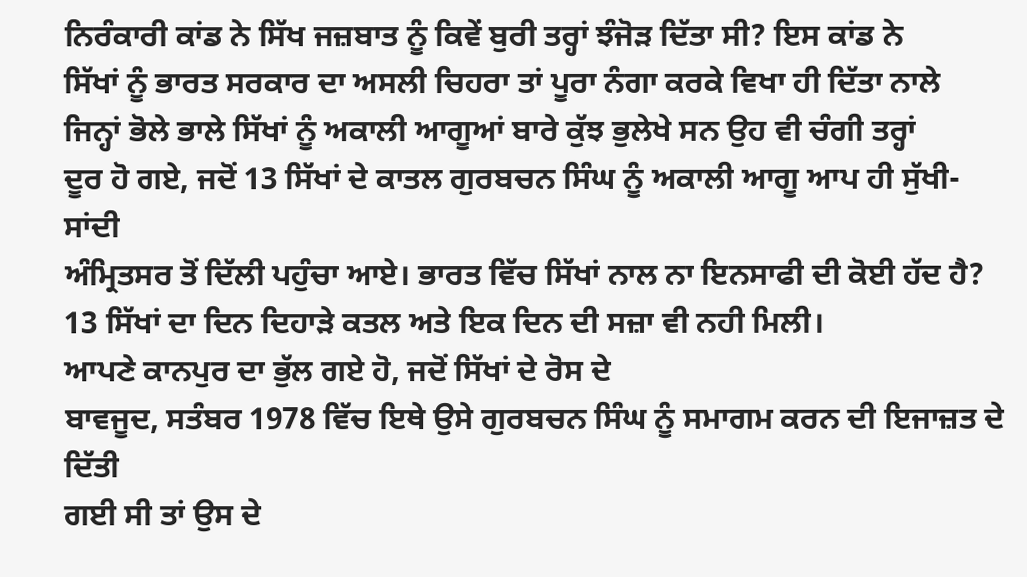ਨਿਰੰਕਾਰੀ ਕਾਂਡ ਨੇ ਸਿੱਖ ਜਜ਼ਬਾਤ ਨੂੰ ਕਿਵੇਂ ਬੁਰੀ ਤਰ੍ਹਾਂ ਝੰਜੋੜ ਦਿੱਤਾ ਸੀ? ਇਸ ਕਾਂਡ ਨੇ
ਸਿੱਖਾਂ ਨੂੰ ਭਾਰਤ ਸਰਕਾਰ ਦਾ ਅਸਲੀ ਚਿਹਰਾ ਤਾਂ ਪੂਰਾ ਨੰਗਾ ਕਰਕੇ ਵਿਖਾ ਹੀ ਦਿੱਤਾ ਨਾਲੇ
ਜਿਨ੍ਹਾਂ ਭੋਲੇ ਭਾਲੇ ਸਿੱਖਾਂ ਨੂੰ ਅਕਾਲੀ ਆਗੂਆਂ ਬਾਰੇ ਕੁੱਝ ਭੁਲੇਖੇ ਸਨ ਉਹ ਵੀ ਚੰਗੀ ਤਰ੍ਹਾਂ
ਦੂਰ ਹੋ ਗਏ, ਜਦੋਂ 13 ਸਿੱਖਾਂ ਦੇ ਕਾਤਲ ਗੁਰਬਚਨ ਸਿੰਘ ਨੂੰ ਅਕਾਲੀ ਆਗੂ ਆਪ ਹੀ ਸੁੱਖੀ-ਸਾਂਦੀ
ਅੰਮ੍ਰਿਤਸਰ ਤੋਂ ਦਿੱਲੀ ਪਹੁੰਚਾ ਆਏ। ਭਾਰਤ ਵਿੱਚ ਸਿੱਖਾਂ ਨਾਲ ਨਾ ਇਨਸਾਫੀ ਦੀ ਕੋਈ ਹੱਦ ਹੈ?
13 ਸਿੱਖਾਂ ਦਾ ਦਿਨ ਦਿਹਾੜੇ ਕਤਲ ਅਤੇ ਇਕ ਦਿਨ ਦੀ ਸਜ਼ਾ ਵੀ ਨਹੀ ਮਿਲੀ।
ਆਪਣੇ ਕਾਨਪੁਰ ਦਾ ਭੁੱਲ ਗਏ ਹੋ, ਜਦੋਂ ਸਿੱਖਾਂ ਦੇ ਰੋਸ ਦੇ
ਬਾਵਜੂਦ, ਸਤੰਬਰ 1978 ਵਿੱਚ ਇਥੇ ਉਸੇ ਗੁਰਬਚਨ ਸਿੰਘ ਨੂੰ ਸਮਾਗਮ ਕਰਨ ਦੀ ਇਜਾਜ਼ਤ ਦੇ ਦਿੱਤੀ
ਗਈ ਸੀ ਤਾਂ ਉਸ ਦੇ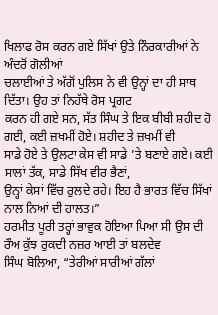ਖਿਲਾਫ ਰੋਸ ਕਰਨ ਗਏ ਸਿੱਖਾਂ ਉਤੇ ਨਿੰਰਕਾਰੀਆਂ ਨੇ ਅੰਦਰੋਂ ਗੋਲੀਆਂ
ਚਲਾਈਆਂ ਤੇ ਅੱਗੋਂ ਪੁਲਿਸ ਨੇ ਵੀ ਉਨ੍ਹਾਂ ਦਾ ਹੀ ਸਾਥ ਦਿੱਤਾ। ਉਹ ਤਾਂ ਨਿਹੱਥੇ ਰੋਸ ਪ੍ਰਗਟ
ਕਰਨ ਹੀ ਗਏ ਸਨ, ਸੱਤ ਸਿੰਘ ਤੇ ਇਕ ਬੀਬੀ ਸ਼ਹੀਦ ਹੋ ਗਈ, ਕਈ ਜ਼ਖਮੀਂ ਹੋਏ। ਸ਼ਹੀਦ ਤੇ ਜ਼ਖਮੀਂ ਵੀ
ਸਾਡੇ ਹੋਏ ਤੇ ਉਲਟਾ ਕੇਸ ਵੀ ਸਾਡੇ ’ਤੇ ਬਣਾਏ ਗਏ। ਕਈ ਸਾਲਾਂ ਤੱਕ, ਸਾਡੇ ਸਿੱਖ ਵੀਰ ਭੈਣਾਂ,
ਉਨ੍ਹਾਂ ਕੇਸਾਂ ਵਿੱਚ ਰੁਲਦੇ ਰਹੇ। ਇਹ ਹੈ ਭਾਰਤ ਵਿੱਚ ਸਿੱਖਾਂ ਨਾਲ ਨਿਆਂ ਦੀ ਹਾਲਤ।”
ਹਰਮੀਤ ਪੂਰੀ ਤਰ੍ਹਾਂ ਭਾਵੁਕ ਹੋਇਆ ਪਿਆ ਸੀ ਉਸ ਦੀ ਰੌਅ ਕੁੱਝ ਰੁਕਦੀ ਨਜ਼ਰ ਆਈ ਤਾਂ ਬਲਦੇਵ
ਸਿੰਘ ਬੋਲਿਆ, “ਤੇਰੀਆਂ ਸਾਰੀਆਂ ਗੱਲਾਂ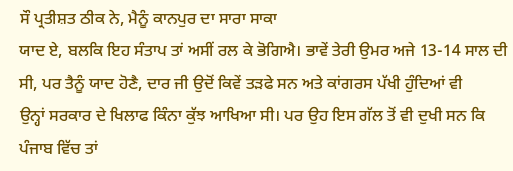ਸੌ ਪ੍ਰਤੀਸ਼ਤ ਠੀਕ ਨੇ, ਮੈਨੂੰ ਕਾਨਪੁਰ ਦਾ ਸਾਰਾ ਸਾਕਾ
ਯਾਦ ਏ, ਬਲਕਿ ਇਹ ਸੰਤਾਪ ਤਾਂ ਅਸੀਂ ਰਲ ਕੇ ਭੋਗਿਐ। ਭਾਵੇਂ ਤੇਰੀ ਉਮਰ ਅਜੇ 13-14 ਸਾਲ ਦੀ
ਸੀ, ਪਰ ਤੈਨੂੰ ਯਾਦ ਹੋਣੈ, ਦਾਰ ਜੀ ਉਦੋਂ ਕਿਵੇਂ ਤੜਫੇ ਸਨ ਅਤੇ ਕਾਂਗਰਸ ਪੱਖੀ ਹੁੰਦਿਆਂ ਵੀ
ਉਨ੍ਹਾਂ ਸਰਕਾਰ ਦੇ ਖਿਲਾਫ ਕਿੰਨਾ ਕੁੱਝ ਆਖਿਆ ਸੀ। ਪਰ ਉਹ ਇਸ ਗੱਲ ਤੋਂ ਵੀ ਦੁਖੀ ਸਨ ਕਿ
ਪੰਜਾਬ ਵਿੱਚ ਤਾਂ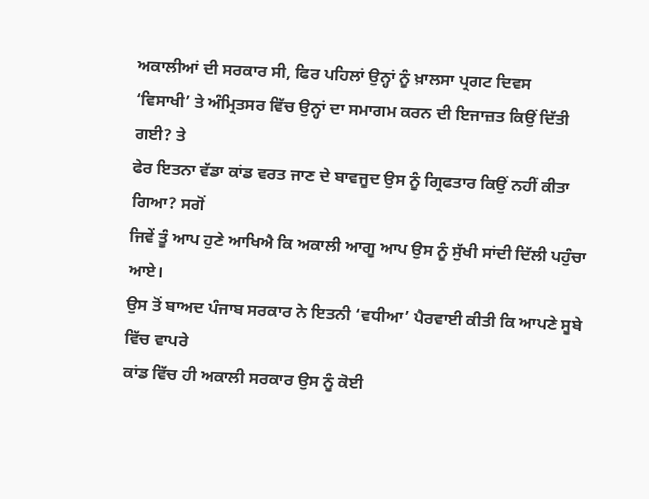ਅਕਾਲੀਆਂ ਦੀ ਸਰਕਾਰ ਸੀ, ਫਿਰ ਪਹਿਲਾਂ ਉਨ੍ਹਾਂ ਨੂੰ ਖ਼ਾਲਸਾ ਪ੍ਰਗਟ ਦਿਵਸ
‘ਵਿਸਾਖੀ’ ਤੇ ਅੰਮ੍ਰਿਤਸਰ ਵਿੱਚ ਉਨ੍ਹਾਂ ਦਾ ਸਮਾਗਮ ਕਰਨ ਦੀ ਇਜਾਜ਼ਤ ਕਿਉਂ ਦਿੱਤੀ ਗਈ? ਤੇ
ਫੇਰ ਇਤਨਾ ਵੱਡਾ ਕਾਂਡ ਵਰਤ ਜਾਣ ਦੇ ਬਾਵਜੂਦ ਉਸ ਨੂੰ ਗ੍ਰਿਫਤਾਰ ਕਿਉਂ ਨਹੀਂ ਕੀਤਾ ਗਿਆ? ਸਗੋਂ
ਜਿਵੇਂ ਤੂੰ ਆਪ ਹੁਣੇ ਆਖਿਐ ਕਿ ਅਕਾਲੀ ਆਗੂ ਆਪ ਉਸ ਨੂੰ ਸੁੱਖੀ ਸਾਂਦੀ ਦਿੱਲੀ ਪਹੁੰਚਾ ਆਏ।
ਉਸ ਤੋਂ ਬਾਅਦ ਪੰਜਾਬ ਸਰਕਾਰ ਨੇ ਇਤਨੀ ‘ਵਧੀਆ’ ਪੈਰਵਾਈ ਕੀਤੀ ਕਿ ਆਪਣੇ ਸੂਬੇ ਵਿੱਚ ਵਾਪਰੇ
ਕਾਂਡ ਵਿੱਚ ਹੀ ਅਕਾਲੀ ਸਰਕਾਰ ਉਸ ਨੂੰ ਕੋਈ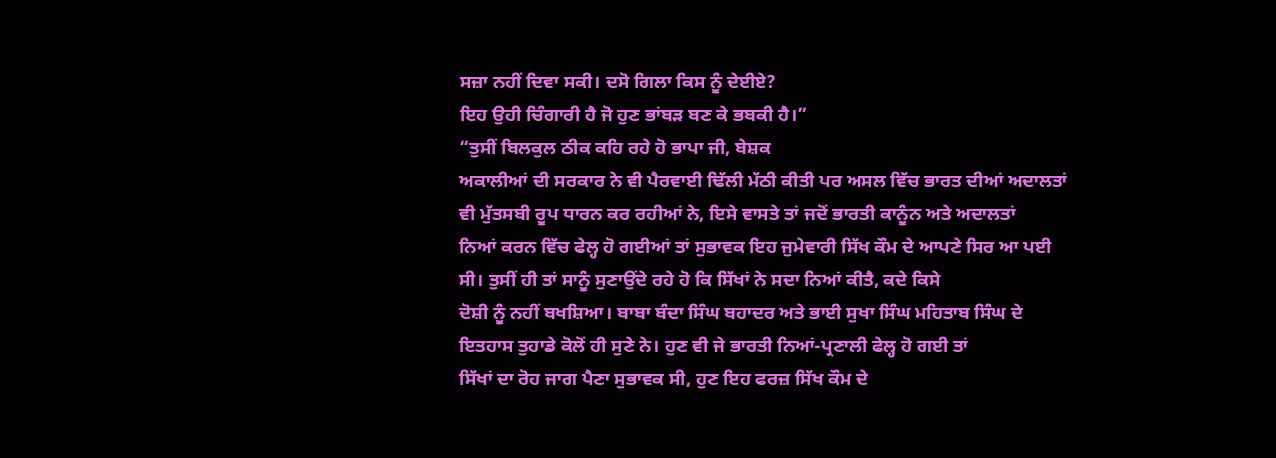ਸਜ਼ਾ ਨਹੀਂ ਦਿਵਾ ਸਕੀ। ਦਸੋ ਗਿਲਾ ਕਿਸ ਨੂੰ ਦੇਈਏ?
ਇਹ ਉਹੀ ਚਿੰਗਾਰੀ ਹੈ ਜੋ ਹੁਣ ਭਾਂਬੜ ਬਣ ਕੇ ਭਬਕੀ ਹੈ।”
“ਤੁਸੀਂ ਬਿਲਕੁਲ ਠੀਕ ਕਹਿ ਰਹੇ ਹੋ ਭਾਪਾ ਜੀ, ਬੇਸ਼ਕ
ਅਕਾਲੀਆਂ ਦੀ ਸਰਕਾਰ ਨੇ ਵੀ ਪੈਰਵਾਈ ਢਿੱਲੀ ਮੱਠੀ ਕੀਤੀ ਪਰ ਅਸਲ ਵਿੱਚ ਭਾਰਤ ਦੀਆਂ ਅਦਾਲਤਾਂ
ਵੀ ਮੁੱਤਸਬੀ ਰੂਪ ਧਾਰਨ ਕਰ ਰਹੀਆਂ ਨੇ, ਇਸੇ ਵਾਸਤੇ ਤਾਂ ਜਦੋਂ ਭਾਰਤੀ ਕਾਨੂੰਨ ਅਤੇ ਅਦਾਲਤਾਂ
ਨਿਆਂ ਕਰਨ ਵਿੱਚ ਫੇਲ੍ਹ ਹੋ ਗਈਆਂ ਤਾਂ ਸੁਭਾਵਕ ਇਹ ਜੁਮੇਵਾਰੀ ਸਿੱਖ ਕੌਮ ਦੇ ਆਪਣੇ ਸਿਰ ਆ ਪਈ
ਸੀ। ਤੁਸੀਂ ਹੀ ਤਾਂ ਸਾਨੂੰ ਸੁਣਾਉਂਦੇ ਰਹੇ ਹੋ ਕਿ ਸਿੱਖਾਂ ਨੇ ਸਦਾ ਨਿਆਂ ਕੀਤੈ, ਕਦੇ ਕਿਸੇ
ਦੋਸ਼ੀ ਨੂੰ ਨਹੀਂ ਬਖਸ਼ਿਆ। ਬਾਬਾ ਬੰਦਾ ਸਿੰਘ ਬਹਾਦਰ ਅਤੇ ਭਾਈ ਸੁਖਾ ਸਿੰਘ ਮਹਿਤਾਬ ਸਿੰਘ ਦੇ
ਇਤਹਾਸ ਤੁਹਾਡੇ ਕੋਲੋਂ ਹੀ ਸੁਣੇ ਨੇ। ਹੁਣ ਵੀ ਜੇ ਭਾਰਤੀ ਨਿਆਂ-ਪ੍ਰਣਾਲੀ ਫੇਲ੍ਹ ਹੋ ਗਈ ਤਾਂ
ਸਿੱਖਾਂ ਦਾ ਰੋਹ ਜਾਗ ਪੈਣਾ ਸੁਭਾਵਕ ਸੀ, ਹੁਣ ਇਹ ਫਰਜ਼ ਸਿੱਖ ਕੌਮ ਦੇ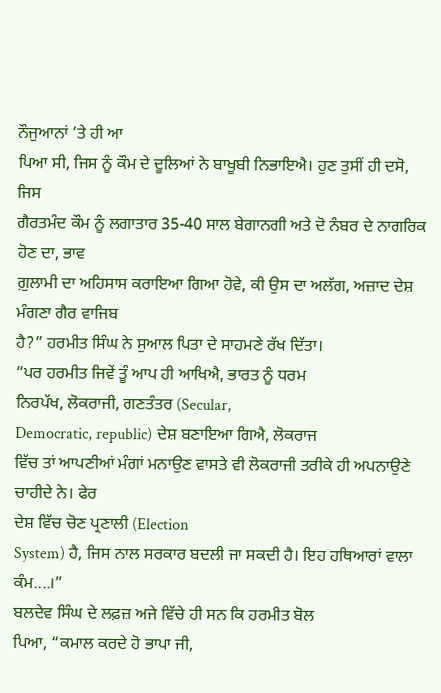ਨੌਜੁਆਨਾਂ ’ਤੇ ਹੀ ਆ
ਪਿਆ ਸੀ, ਜਿਸ ਨੂੰ ਕੌਮ ਦੇ ਦੂਲਿਆਂ ਨੇ ਬਾਖੂਬੀ ਨਿਭਾਇਐ। ਹੁਣ ਤੁਸੀਂ ਹੀ ਦਸੋ, ਜਿਸ
ਗੈਰਤਮੰਦ ਕੌਮ ਨੂੰ ਲਗਾਤਾਰ 35-40 ਸਾਲ ਬੇਗਾਨਗੀ ਅਤੇ ਦੋ ਨੰਬਰ ਦੇ ਨਾਗਰਿਕ ਹੋਣ ਦਾ, ਭਾਵ
ਗ਼ੁਲਾਮੀ ਦਾ ਅਹਿਸਾਸ ਕਰਾਇਆ ਗਿਆ ਹੋਵੇ, ਕੀ ਉਸ ਦਾ ਅਲੱਗ, ਅਜ਼ਾਦ ਦੇਸ਼ ਮੰਗਣਾ ਗੈਰ ਵਾਜਿਬ
ਹੈ?” ਹਰਮੀਤ ਸਿੰਘ ਨੇ ਸੁਆਲ ਪਿਤਾ ਦੇ ਸਾਹਮਣੇ ਰੱਖ ਦਿੱਤਾ।
“ਪਰ ਹਰਮੀਤ ਜਿਵੇਂ ਤੂੰ ਆਪ ਹੀ ਆਖਿਐ, ਭਾਰਤ ਨੂੰ ਧਰਮ
ਨਿਰਪੱਖ, ਲੋਕਰਾਜੀ, ਗਣਤੰਤਰ (Secular,
Democratic, republic) ਦੇਸ਼ ਬਣਾਇਆ ਗਿਐ, ਲੋਕਰਾਜ
ਵਿੱਚ ਤਾਂ ਆਪਣੀਆਂ ਮੰਗਾਂ ਮਨਾਉਣ ਵਾਸਤੇ ਵੀ ਲੋਕਰਾਜੀ ਤਰੀਕੇ ਹੀ ਅਪਨਾਉਣੇ ਚਾਹੀਦੇ ਨੇ। ਫੇਰ
ਦੇਸ਼ ਵਿੱਚ ਚੋਣ ਪ੍ਰਣਾਲੀ (Election
System) ਹੈ, ਜਿਸ ਨਾਲ ਸਰਕਾਰ ਬਦਲੀ ਜਾ ਸਕਦੀ ਹੈ। ਇਹ ਹਥਿਆਰਾਂ ਵਾਲਾ ਕੰਮ....।”
ਬਲਦੇਵ ਸਿੰਘ ਦੇ ਲਫ਼ਜ਼ ਅਜੇ ਵਿੱਚੇ ਹੀ ਸਨ ਕਿ ਹਰਮੀਤ ਬੋਲ
ਪਿਆ, “ਕਮਾਲ ਕਰਦੇ ਹੋ ਭਾਪਾ ਜੀ,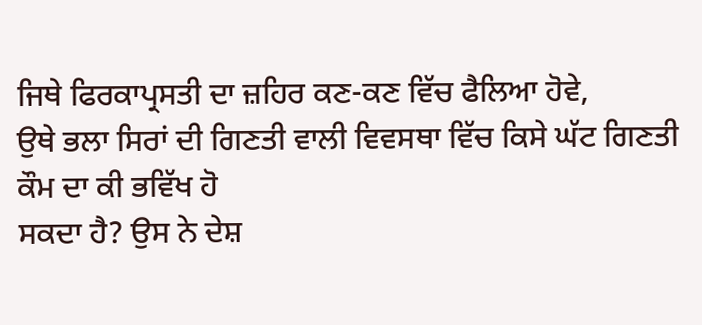ਜਿਥੇ ਫਿਰਕਾਪ੍ਰਸਤੀ ਦਾ ਜ਼ਹਿਰ ਕਣ-ਕਣ ਵਿੱਚ ਫੈਲਿਆ ਹੋਵੇ,
ਉਥੇ ਭਲਾ ਸਿਰਾਂ ਦੀ ਗਿਣਤੀ ਵਾਲੀ ਵਿਵਸਥਾ ਵਿੱਚ ਕਿਸੇ ਘੱਟ ਗਿਣਤੀ ਕੌਮ ਦਾ ਕੀ ਭਵਿੱਖ ਹੋ
ਸਕਦਾ ਹੈ? ਉਸ ਨੇ ਦੇਸ਼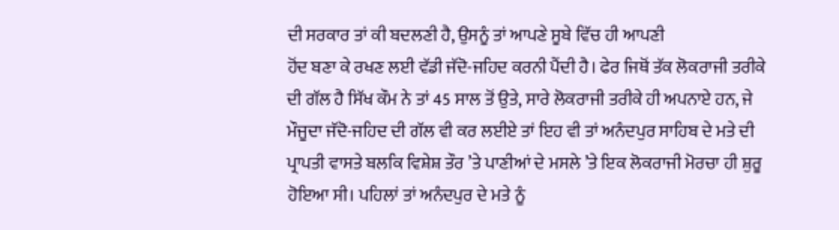ਦੀ ਸਰਕਾਰ ਤਾਂ ਕੀ ਬਦਲਣੀ ਹੈ, ਉਸਨੂੰ ਤਾਂ ਆਪਣੇ ਸੂਬੇ ਵਿੱਚ ਹੀ ਆਪਣੀ
ਹੋਂਦ ਬਣਾ ਕੇ ਰਖਣ ਲਈ ਵੱਡੀ ਜੱਦੋ-ਜਹਿਦ ਕਰਨੀ ਪੈਂਦੀ ਹੈ। ਫੇਰ ਜਿਥੋਂ ਤੱਕ ਲੋਕਰਾਜੀ ਤਰੀਕੇ
ਦੀ ਗੱਲ ਹੈ ਸਿੱਖ ਕੌਮ ਨੇ ਤਾਂ 45 ਸਾਲ ਤੋਂ ਉਤੇ, ਸਾਰੇ ਲੋਕਰਾਜੀ ਤਰੀਕੇ ਹੀ ਅਪਨਾਏ ਹਨ, ਜੇ
ਮੌਜੂਦਾ ਜੱਦੋ-ਜਹਿਦ ਦੀ ਗੱਲ ਵੀ ਕਰ ਲਈਏ ਤਾਂ ਇਹ ਵੀ ਤਾਂ ਅਨੰਦਪੁਰ ਸਾਹਿਬ ਦੇ ਮਤੇ ਦੀ
ਪ੍ਰਾਪਤੀ ਵਾਸਤੇ ਬਲਕਿ ਵਿਸ਼ੇਸ਼ ਤੌਰ ’ਤੇ ਪਾਣੀਆਂ ਦੇ ਮਸਲੇ ’ਤੇ ਇਕ ਲੋਕਰਾਜੀ ਮੋਰਚਾ ਹੀ ਸ਼ੁਰੂ
ਹੋਇਆ ਸੀ। ਪਹਿਲਾਂ ਤਾਂ ਅਨੰਦਪੁਰ ਦੇ ਮਤੇ ਨੂੰ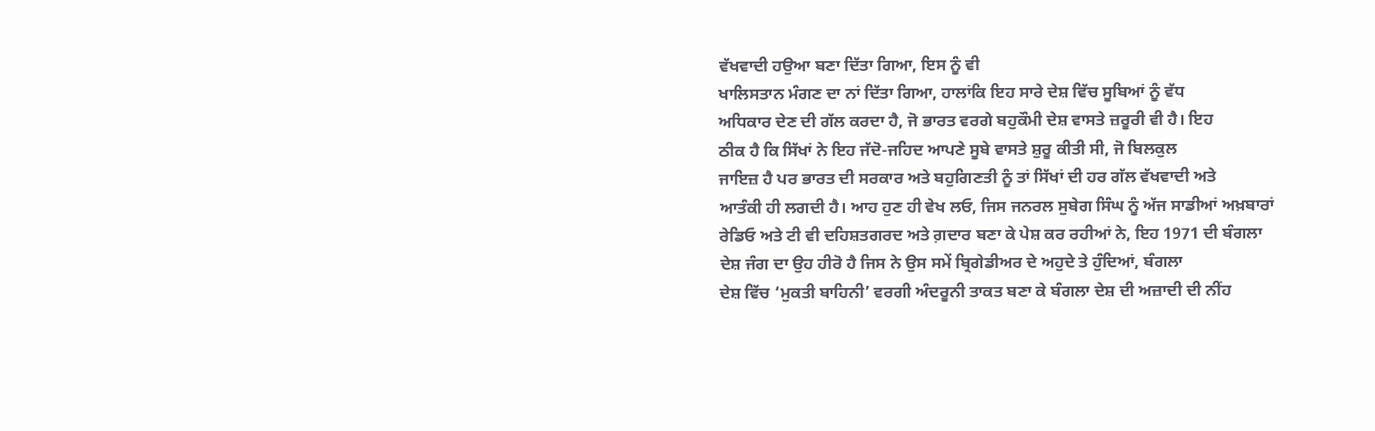ਵੱਖਵਾਦੀ ਹਉਆ ਬਣਾ ਦਿੱਤਾ ਗਿਆ, ਇਸ ਨੂੰ ਵੀ
ਖਾਲਿਸਤਾਨ ਮੰਗਣ ਦਾ ਨਾਂ ਦਿੱਤਾ ਗਿਆ, ਹਾਲਾਂਕਿ ਇਹ ਸਾਰੇ ਦੇਸ਼ ਵਿੱਚ ਸੂਬਿਆਂ ਨੂੰ ਵੱਧ
ਅਧਿਕਾਰ ਦੇਣ ਦੀ ਗੱਲ ਕਰਦਾ ਹੈ, ਜੋ ਭਾਰਤ ਵਰਗੇ ਬਹੁਕੌਮੀ ਦੇਸ਼ ਵਾਸਤੇ ਜ਼ਰੂਰੀ ਵੀ ਹੈ। ਇਹ
ਠੀਕ ਹੈ ਕਿ ਸਿੱਖਾਂ ਨੇ ਇਹ ਜੱਦੋ-ਜਹਿਦ ਆਪਣੇ ਸੂਬੇ ਵਾਸਤੇ ਸ਼ੁਰੂ ਕੀਤੀ ਸੀ, ਜੋ ਬਿਲਕੁਲ
ਜਾਇਜ਼ ਹੈ ਪਰ ਭਾਰਤ ਦੀ ਸਰਕਾਰ ਅਤੇ ਬਹੁਗਿਣਤੀ ਨੂੰ ਤਾਂ ਸਿੱਖਾਂ ਦੀ ਹਰ ਗੱਲ ਵੱਖਵਾਦੀ ਅਤੇ
ਆਤੰਕੀ ਹੀ ਲਗਦੀ ਹੈ। ਆਹ ਹੁਣ ਹੀ ਵੇਖ ਲਓ, ਜਿਸ ਜਨਰਲ ਸੁਬੇਗ ਸਿੰਘ ਨੂੰ ਅੱਜ ਸਾਡੀਆਂ ਅਖ਼ਬਾਰਾਂ
ਰੇਡਿਓ ਅਤੇ ਟੀ ਵੀ ਦਹਿਸ਼ਤਗਰਦ ਅਤੇ ਗ਼ਦਾਰ ਬਣਾ ਕੇ ਪੇਸ਼ ਕਰ ਰਹੀਆਂ ਨੇ, ਇਹ 1971 ਦੀ ਬੰਗਲਾ
ਦੇਸ਼ ਜੰਗ ਦਾ ਉਹ ਹੀਰੋ ਹੈ ਜਿਸ ਨੇ ਉਸ ਸਮੇਂ ਬ੍ਰਿਗੇਡੀਅਰ ਦੇ ਅਹੁਦੇ ਤੇ ਹੁੰਦਿਆਂ, ਬੰਗਲਾ
ਦੇਸ਼ ਵਿੱਚ ‘ਮੁਕਤੀ ਬਾਹਿਨੀ’ ਵਰਗੀ ਅੰਦਰੂਨੀ ਤਾਕਤ ਬਣਾ ਕੇ ਬੰਗਲਾ ਦੇਸ਼ ਦੀ ਅਜ਼ਾਦੀ ਦੀ ਨੀਂਹ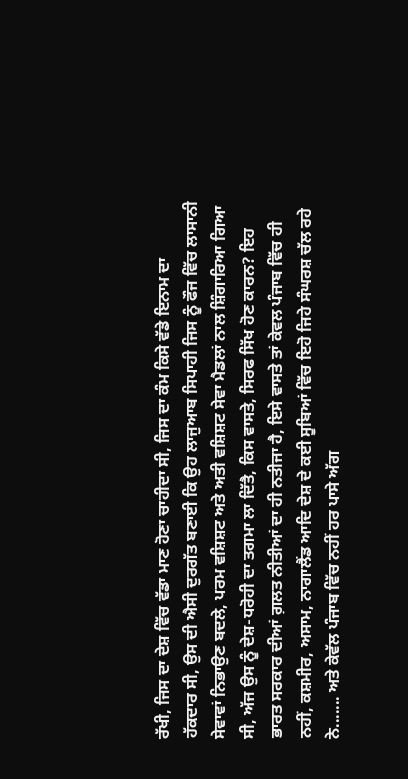ਰੱਖੀ, ਜਿਸ ਦਾ ਦੇਸ਼ ਵਿੱਚ ਵੱਡਾ ਮਾਣ ਹੋਣਾ ਚਾਹੀਦਾ ਸੀ, ਜਿਸ ਦਾ ਕੰਮ ਕਿਸੇ ਵੱਡੇ ਇਨਾਮ ਦਾ
ਹੱਕਦਾਰ ਸੀ, ਉਸ ਦੀ ਐਸੀ ਦੁਰਗੱਤ ਬਣਾਈ ਕਿ ਉਹ ਲਾਜੁਆਬ ਸਿਪਾਹੀ ਜਿਸ ਨੂੰ ਫੌਜ ਵਿੱਚ ਲਾਸਾਨੀ
ਸੇਵਾਵਾਂ ਨਿਭਾਉਣ ਬਦਲੇ, ਪਰਮ ਵਸ਼ਿਸ਼ਟ ਅਤੇ ਅਤੀ ਵਸ਼ਿਸ਼ਟ ਸੇਵਾ ਮੈਡਲਾਂ ਨਾਲ ਸ਼ਿੰਗਾਰਿਆ ਗਿਆ
ਸੀ, ਅੱਜ ਉਸ ਨੂੰ ਦੇਸ਼-ਧਰੋਹੀ ਦਾ ਤਗਮਾ ਲਾ ਦਿੱਤੈ, ਕਿਸ ਵਾਸਤੇ, ਸਿਰਫ ਸਿੱਖ ਹੋਣ ਕਾਰਨ? ਇਹ
ਭਾਰਤ ਸਰਕਾਰ ਦੀਆਂ ਗ਼ਲਤ ਨੀਤੀਆਂ ਦਾ ਹੀ ਨਤੀਜਾ ਹੈ, ਇਸੇ ਵਾਸਤੇ ਤਾਂ ਕੇਵਲ ਪੰਜਾਬ ਵਿੱਚ ਹੀ
ਨਹੀਂ, ਕਸ਼ਮੀਰ, ਅਸਾਮ, ਨਾਗਾਲੈਂਡ ਆਦਿ ਦੇਸ਼ ਦੇ ਕਈ ਸੂਬਿਆਂ ਵਿੱਚ ਇਹੋ ਜਿਹੇ ਸੰਘਰਸ਼ ਚੱਲ ਰਹੇ
ਨੇ....... ਅਤੇ ਕੇਵੱਲ ਪੰਜਾਬ ਵਿੱਚ ਨਹੀਂ ਹਰ ਪਾਸੇ ਅੱਗ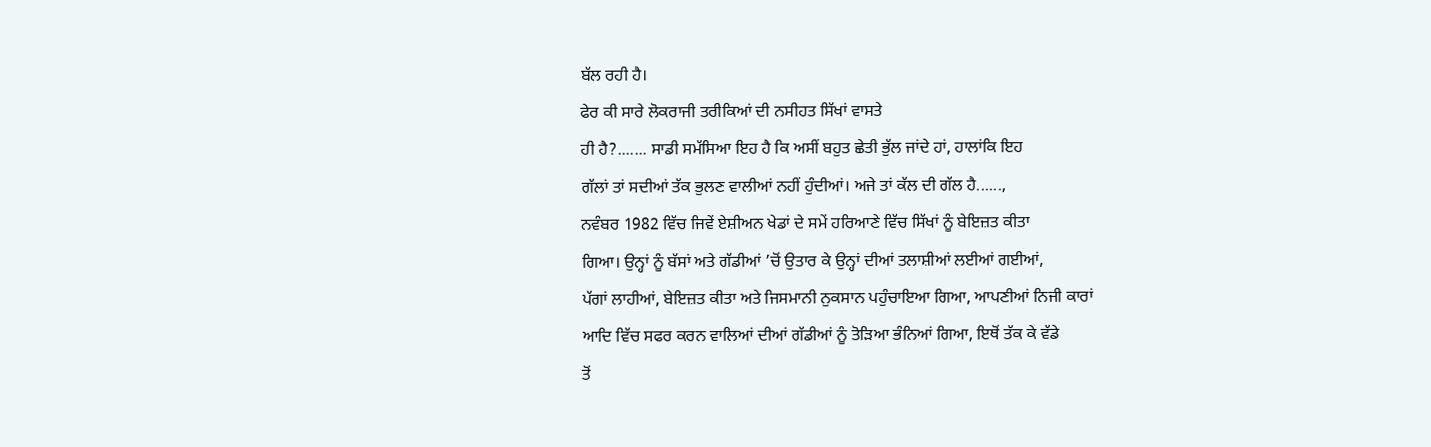ਬੱਲ ਰਹੀ ਹੈ।
ਫੇਰ ਕੀ ਸਾਰੇ ਲੋਕਰਾਜੀ ਤਰੀਕਿਆਂ ਦੀ ਨਸੀਹਤ ਸਿੱਖਾਂ ਵਾਸਤੇ
ਹੀ ਹੈ?....... ਸਾਡੀ ਸਮੱਸਿਆ ਇਹ ਹੈ ਕਿ ਅਸੀਂ ਬਹੁਤ ਛੇਤੀ ਭੁੱਲ ਜਾਂਦੇ ਹਾਂ, ਹਾਲਾਂਕਿ ਇਹ
ਗੱਲਾਂ ਤਾਂ ਸਦੀਆਂ ਤੱਕ ਭੁਲਣ ਵਾਲੀਆਂ ਨਹੀਂ ਹੁੰਦੀਆਂ। ਅਜੇ ਤਾਂ ਕੱਲ ਦੀ ਗੱਲ ਹੈ......,
ਨਵੰਬਰ 1982 ਵਿੱਚ ਜਿਵੇਂ ਏਸ਼ੀਅਨ ਖੇਡਾਂ ਦੇ ਸਮੇਂ ਹਰਿਆਣੇ ਵਿੱਚ ਸਿੱਖਾਂ ਨੂੰ ਬੇਇਜ਼ਤ ਕੀਤਾ
ਗਿਆ। ਉਨ੍ਹਾਂ ਨੂੰ ਬੱਸਾਂ ਅਤੇ ਗੱਡੀਆਂ ’ਚੋਂ ਉਤਾਰ ਕੇ ਉਨ੍ਹਾਂ ਦੀਆਂ ਤਲਾਸ਼ੀਆਂ ਲਈਆਂ ਗਈਆਂ,
ਪੱਗਾਂ ਲਾਹੀਆਂ, ਬੇਇਜ਼ਤ ਕੀਤਾ ਅਤੇ ਜਿਸਮਾਨੀ ਨੁਕਸਾਨ ਪਹੁੰਚਾਇਆ ਗਿਆ, ਆਪਣੀਆਂ ਨਿਜੀ ਕਾਰਾਂ
ਆਦਿ ਵਿੱਚ ਸਫਰ ਕਰਨ ਵਾਲਿਆਂ ਦੀਆਂ ਗੱਡੀਆਂ ਨੂੰ ਤੋੜਿਆ ਭੰਨਿਆਂ ਗਿਆ, ਇਥੋਂ ਤੱਕ ਕੇ ਵੱਡੇ
ਤੋਂ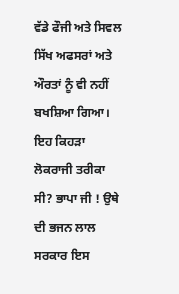ਵੱਡੇ ਫੌਜੀ ਅਤੇ ਸਿਵਲ ਸਿੱਖ ਅਫਸਰਾਂ ਅਤੇ ਔਰਤਾਂ ਨੂੰ ਵੀ ਨਹੀਂ ਬਖਸ਼ਿਆ ਗਿਆ। ਇਹ ਕਿਹੜਾ
ਲੋਕਰਾਜੀ ਤਰੀਕਾ ਸੀ? ਭਾਪਾ ਜੀ ! ਉਥੇ ਦੀ ਭਜਨ ਲਾਲ ਸਰਕਾਰ ਇਸ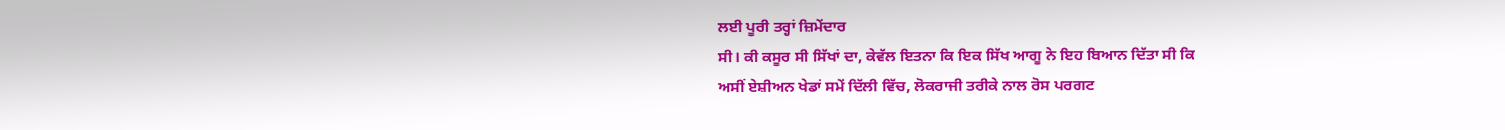ਲਈ ਪੂਰੀ ਤਰ੍ਹਾਂ ਜ਼ਿਮੇਂਦਾਰ
ਸੀ। ਕੀ ਕਸੂਰ ਸੀ ਸਿੱਖਾਂ ਦਾ, ਕੇਵੱਲ ਇਤਨਾ ਕਿ ਇਕ ਸਿੱਖ ਆਗੂ ਨੇ ਇਹ ਬਿਆਨ ਦਿੱਤਾ ਸੀ ਕਿ
ਅਸੀਂ ਏਸ਼ੀਅਨ ਖੇਡਾਂ ਸਮੇਂ ਦਿੱਲੀ ਵਿੱਚ, ਲੋਕਰਾਜੀ ਤਰੀਕੇ ਨਾਲ ਰੋਸ ਪਰਗਟ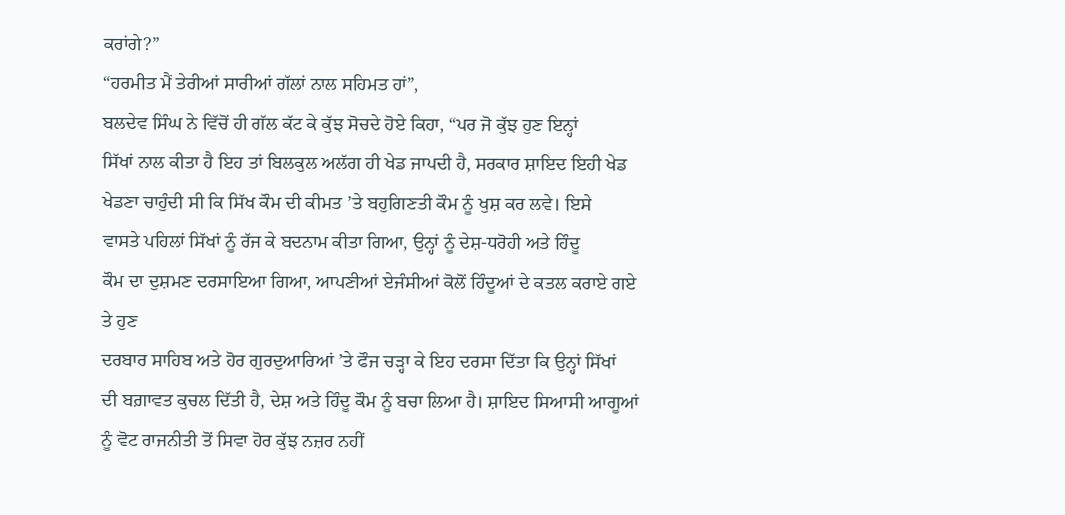ਕਰਾਂਗੇ?”
“ਹਰਮੀਤ ਮੈਂ ਤੇਰੀਆਂ ਸਾਰੀਆਂ ਗੱਲਾਂ ਨਾਲ ਸਹਿਮਤ ਹਾਂ”,
ਬਲਦੇਵ ਸਿੰਘ ਨੇ ਵਿੱਚੋਂ ਹੀ ਗੱਲ ਕੱਟ ਕੇ ਕੁੱਝ ਸੋਚਦੇ ਹੋਏ ਕਿਹਾ, “ਪਰ ਜੋ ਕੁੱਝ ਹੁਣ ਇਨ੍ਹਾਂ
ਸਿੱਖਾਂ ਨਾਲ ਕੀਤਾ ਹੈ ਇਹ ਤਾਂ ਬਿਲਕੁਲ ਅਲੱਗ ਹੀ ਖੇਡ ਜਾਪਦੀ ਹੈ, ਸਰਕਾਰ ਸ਼ਾਇਦ ਇਹੀ ਖੇਡ
ਖੇਡਣਾ ਚਾਹੁੰਦੀ ਸੀ ਕਿ ਸਿੱਖ ਕੌਮ ਦੀ ਕੀਮਤ ’ਤੇ ਬਹੁਗਿਣਤੀ ਕੌਮ ਨੂੰ ਖੁਸ਼ ਕਰ ਲਵੇ। ਇਸੇ
ਵਾਸਤੇ ਪਹਿਲਾਂ ਸਿੱਖਾਂ ਨੂੰ ਰੱਜ ਕੇ ਬਦਨਾਮ ਕੀਤਾ ਗਿਆ, ਉਨ੍ਹਾਂ ਨੂੰ ਦੇਸ਼-ਧਰੋਹੀ ਅਤੇ ਹਿੰਦੂ
ਕੌਮ ਦਾ ਦੁਸ਼ਮਣ ਦਰਸਾਇਆ ਗਿਆ, ਆਪਣੀਆਂ ਏਜੰਸੀਆਂ ਕੋਲੋਂ ਹਿੰਦੂਆਂ ਦੇ ਕਤਲ ਕਰਾਏ ਗਏ ਤੇ ਹੁਣ
ਦਰਬਾਰ ਸਾਹਿਬ ਅਤੇ ਹੋਰ ਗੁਰਦੁਆਰਿਆਂ ’ਤੇ ਫੌਜ ਚੜ੍ਹਾ ਕੇ ਇਹ ਦਰਸਾ ਦਿੱਤਾ ਕਿ ਉਨ੍ਹਾਂ ਸਿੱਖਾਂ
ਦੀ ਬਗ਼ਾਵਤ ਕੁਚਲ ਦਿੱਤੀ ਹੈ, ਦੇਸ਼ ਅਤੇ ਹਿੰਦੂ ਕੌਮ ਨੂੰ ਬਚਾ ਲਿਆ ਹੈ। ਸ਼ਾਇਦ ਸਿਆਸੀ ਆਗੂਆਂ
ਨੂੰ ਵੋਟ ਰਾਜਨੀਤੀ ਤੋਂ ਸਿਵਾ ਹੋਰ ਕੁੱਝ ਨਜ਼ਰ ਨਹੀਂ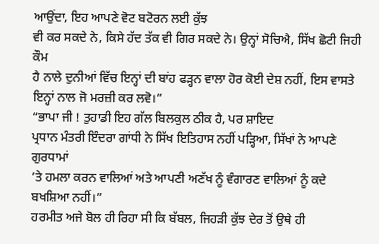ਆਉਂਦਾ, ਇਹ ਆਪਣੇ ਵੋਟ ਬਟੋਰਨ ਲਈ ਕੁੱਝ
ਵੀ ਕਰ ਸਕਦੇ ਨੇ, ਕਿਸੇ ਹੱਦ ਤੱਕ ਵੀ ਗਿਰ ਸਕਦੇ ਨੇ। ਉਨ੍ਹਾਂ ਸੋਚਿਐ, ਸਿੱਖ ਛੋਟੀ ਜਿਹੀ ਕੌਮ
ਹੈ ਨਾਲੇ ਦੁਨੀਆਂ ਵਿੱਚ ਇਨ੍ਹਾਂ ਦੀ ਬਾਂਹ ਫੜ੍ਹਨ ਵਾਲਾ ਹੋਰ ਕੋਈ ਦੇਸ਼ ਨਹੀਂ, ਇਸ ਵਾਸਤੇ
ਇਨ੍ਹਾਂ ਨਾਲ ਜੋ ਮਰਜ਼ੀ ਕਰ ਲਵੋ।”
“ਭਾਪਾ ਜੀ ! ਤੁਹਾਡੀ ਇਹ ਗੱਲ ਬਿਲਕੁਲ ਠੀਕ ਹੈ, ਪਰ ਸ਼ਾਇਦ
ਪ੍ਰਧਾਨ ਮੰਤਰੀ ਇੰਦਰਾ ਗਾਂਧੀ ਨੇ ਸਿੱਖ ਇਤਿਹਾਸ ਨਹੀਂ ਪੜ੍ਹਿਆ, ਸਿੱਖਾਂ ਨੇ ਆਪਣੇ ਗੁਰਧਾਮਾਂ
’ਤੇ ਹਮਲਾ ਕਰਨ ਵਾਲਿਆਂ ਅਤੇ ਆਪਣੀ ਅਣੱਖ ਨੂੰ ਵੰਗਾਰਣ ਵਾਲਿਆਂ ਨੂੰ ਕਦੇ ਬਖਸ਼ਿਆ ਨਹੀਂ।”
ਹਰਮੀਤ ਅਜੇ ਬੋਲ ਹੀ ਰਿਹਾ ਸੀ ਕਿ ਬੱਬਲ, ਜਿਹੜੀ ਕੁੱਝ ਦੇਰ ਤੋਂ ਉਥੇ ਹੀ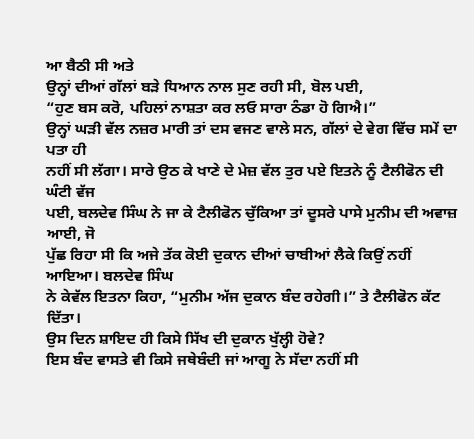ਆ ਬੈਠੀ ਸੀ ਅਤੇ
ਉਨ੍ਹਾਂ ਦੀਆਂ ਗੱਲਾਂ ਬੜੇ ਧਿਆਨ ਨਾਲ ਸੁਣ ਰਹੀ ਸੀ, ਬੋਲ ਪਈ,
“ਹੁਣ ਬਸ ਕਰੋ, ਪਹਿਲਾਂ ਨਾਸ਼ਤਾ ਕਰ ਲਓ ਸਾਰਾ ਠੰਡਾ ਹੋ ਗਿਐ।”
ਉਨ੍ਹਾਂ ਘੜੀ ਵੱਲ ਨਜ਼ਰ ਮਾਰੀ ਤਾਂ ਦਸ ਵਜਣ ਵਾਲੇ ਸਨ, ਗੱਲਾਂ ਦੇ ਵੇਗ ਵਿੱਚ ਸਮੇਂ ਦਾ ਪਤਾ ਹੀ
ਨਹੀਂ ਸੀ ਲੱਗਾ। ਸਾਰੇ ਉਠ ਕੇ ਖਾਣੇ ਦੇ ਮੇਜ਼ ਵੱਲ ਤੁਰ ਪਏ ਇਤਨੇ ਨੂੰ ਟੈਲੀਫੋਨ ਦੀ ਘੰਟੀ ਵੱਜ
ਪਈ, ਬਲਦੇਵ ਸਿੰਘ ਨੇ ਜਾ ਕੇ ਟੈਲੀਫੋਨ ਚੁੱਕਿਆ ਤਾਂ ਦੂਸਰੇ ਪਾਸੇ ਮੁਨੀਮ ਦੀ ਅਵਾਜ਼ ਆਈ, ਜੋ
ਪੁੱਛ ਰਿਹਾ ਸੀ ਕਿ ਅਜੇ ਤੱਕ ਕੋਈ ਦੁਕਾਨ ਦੀਆਂ ਚਾਬੀਆਂ ਲੈਕੇ ਕਿਉਂ ਨਹੀਂ ਆਇਆ। ਬਲਦੇਵ ਸਿੰਘ
ਨੇ ਕੇਵੱਲ ਇਤਨਾ ਕਿਹਾ, “ਮੁਨੀਮ ਅੱਜ ਦੁਕਾਨ ਬੰਦ ਰਹੇਗੀ।” ਤੇ ਟੈਲੀਫੋਨ ਕੱਟ ਦਿੱਤਾ।
ਉਸ ਦਿਨ ਸ਼ਾਇਦ ਹੀ ਕਿਸੇ ਸਿੱਖ ਦੀ ਦੁਕਾਨ ਖੁੱਲ੍ਹੀ ਹੋਵੇ?
ਇਸ ਬੰਦ ਵਾਸਤੇ ਵੀ ਕਿਸੇ ਜਥੇਬੰਦੀ ਜਾਂ ਆਗੂ ਨੇ ਸੱਦਾ ਨਹੀਂ ਸੀ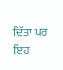ਦਿੱਤਾ ਪਰ ਇਹ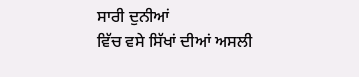ਸਾਰੀ ਦੁਨੀਆਂ
ਵਿੱਚ ਵਸੇ ਸਿੱਖਾਂ ਦੀਆਂ ਅਸਲੀ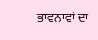ਭਾਵਨਾਵਾਂ ਦਾ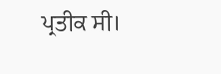ਪ੍ਰਤੀਕ ਸੀ।